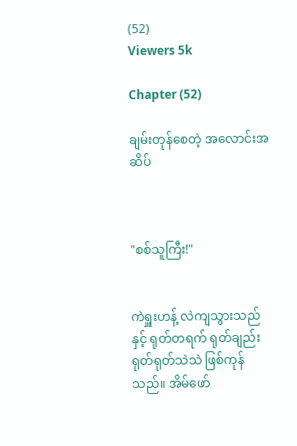(52)
Viewers 5k

Chapter (52)

ချမ်းတုန်စေတဲ့ အလောင်းအဆိပ်



"စစ်သူကြီး!"


ကဲရှူးဟန့် လဲကျသွားသည်နှင့် ရုတ်တရက် ရုတ်ချည်း ရုတ်ရုတ်သဲသဲ ဖြစ်ကုန်သည်။ အိမ်ဖော်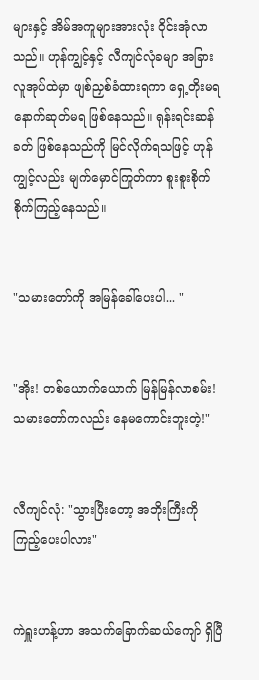များနှင့် အိမ်အကူများအားလုံး ဝိုင်းအုံလာသည်။ ဟုန်ကျွင့်နှင့် လီကျင်လုံခမျာ အခြားလူအုပ်ထဲမှာ ဖျစ်ညှစ်ခံထားရကာ ရှေ့တိုးမရ နောက်ဆုတ်မရ ဖြစ်နေသည်။ ရုန်းရင်းဆန်ခတ် ဖြစ်နေသည်ကို မြင်လိုက်ရသဖြင့် ဟုန်ကျွင့်လည်း မျက်မှောင်ကြုတ်ကာ စူးစူးစိုက်စိုက်ကြည့်နေသည်။


"သမားတော်ကို အမြန်ခေါ်ပေးပါ... "


"အိုး! တစ်ယောက်ယောက် မြန်မြန်လာစမ်း! သမားတော်ကလည်း နေမကောင်းဘူးတဲ့!"


လီကျင်လုံ: "သွားပြီးတော့ အဘိုးကြီးကို ကြည့်ပေးပါလား"


ကဲရှူးဟန့်ဟာ အသက်ခြောက်ဆယ်ကျော် ရှိပြီ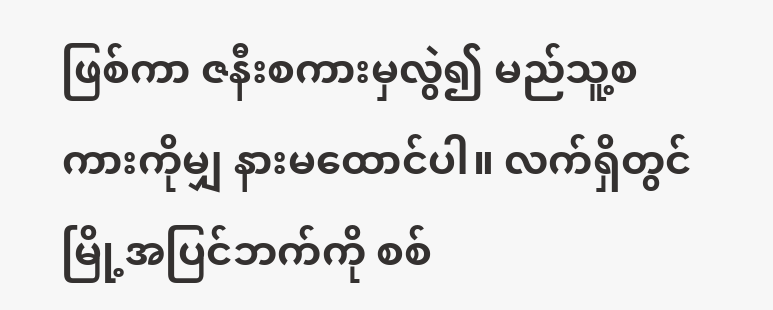ဖြစ်ကာ ဇနီးစကားမှလွဲ၍ မည်သူ့စကားကိုမျှ နားမထောင်ပါ။ လက်ရှိတွင် မြို့အပြင်ဘက်ကို စစ်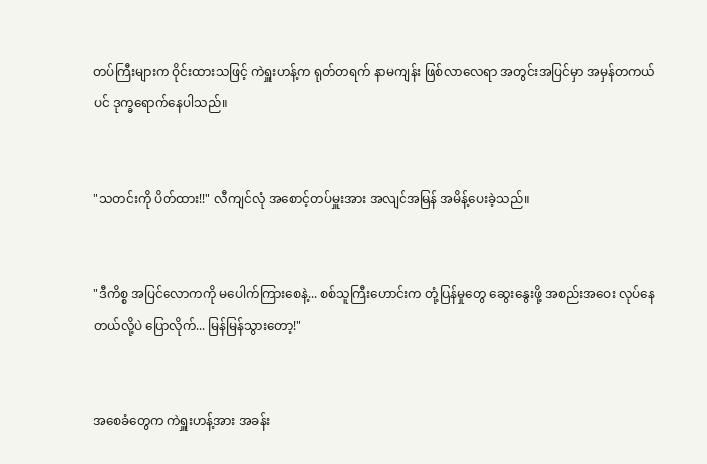တပ်ကြီးများက ဝိုင်းထားသဖြင့် ကဲရှူးဟန့်က ရုတ်တရက် နာမကျန်း ဖြစ်လာလေရာ အတွင်းအပြင်မှာ အမှန်တကယ်ပင် ဒုက္ခရောက်နေပါသည်။


"သတင်းကို ပိတ်ထား!!" လီကျင်လုံ အစောင့်တပ်မှူးအား အလျင်အမြန် အမိန့်ပေးခဲ့သည်။


"ဒီကိစ္စ အပြင်လောကကို မပေါက်ကြားစေနဲ့... စစ်သူကြီးဟောင်းက တုံ့ပြန်မှုတွေ ဆွေးနွေးဖို့ အစည်းအဝေး လုပ်နေတယ်လို့ပဲ ပြောလိုက်... မြန်မြန်သွားတော့!"


အစေခံတွေက ကဲရှူးဟန့်အား အခန်း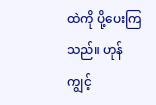ထဲကို ပို့ပေးကြသည်။ ဟုန်ကျွင့်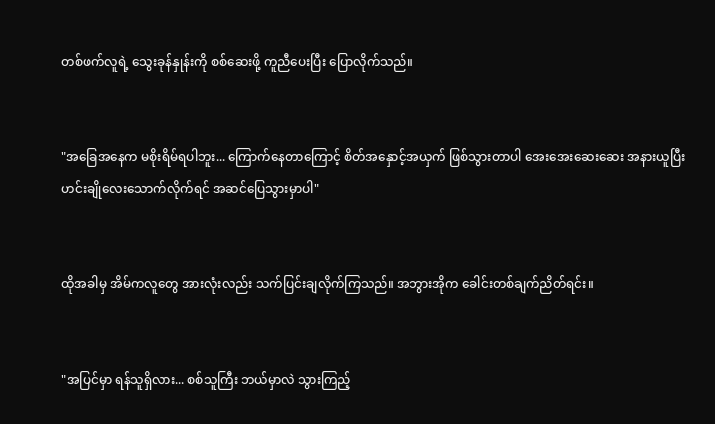တစ်ဖက်လူရဲ့ သွေးခုန်နှုန်းကို စစ်ဆေးဖို့ ကူညီပေးပြီး ပြောလိုက်သည်။


"အခြေအနေက မစိုးရိမ်ရပါဘူး... ကြောက်နေတာကြောင့် စိတ်အနှောင့်အယှက် ဖြစ်သွားတာပါ အေးအေးဆေးဆေး အနားယူပြီး ဟင်းချိုလေးသောက်လိုက်ရင် အဆင်ပြေသွားမှာပါ"


ထိုအခါမှ အိမ်ကလူတွေ အားလုံးလည်း သက်ပြင်းချလိုက်ကြသည်။ အဘွားအိုက ခေါင်းတစ်ချက်ညိတ်ရင်း။


"အပြင်မှာ ရန်သူရှိလား... စစ်သူကြီး ဘယ်မှာလဲ သွားကြည့်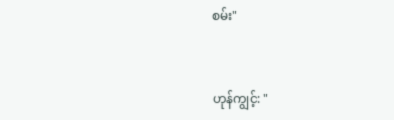စမ်း"


ဟုန်ကျွင့်: "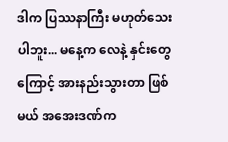ဒါက ပြဿနာကြီး မဟုတ်သေးပါဘူး... မနေ့က လေနဲ့ နှင်းတွေကြောင့် အားနည်းသွားတာ ဖြစ်မယ် အအေးဒဏ်က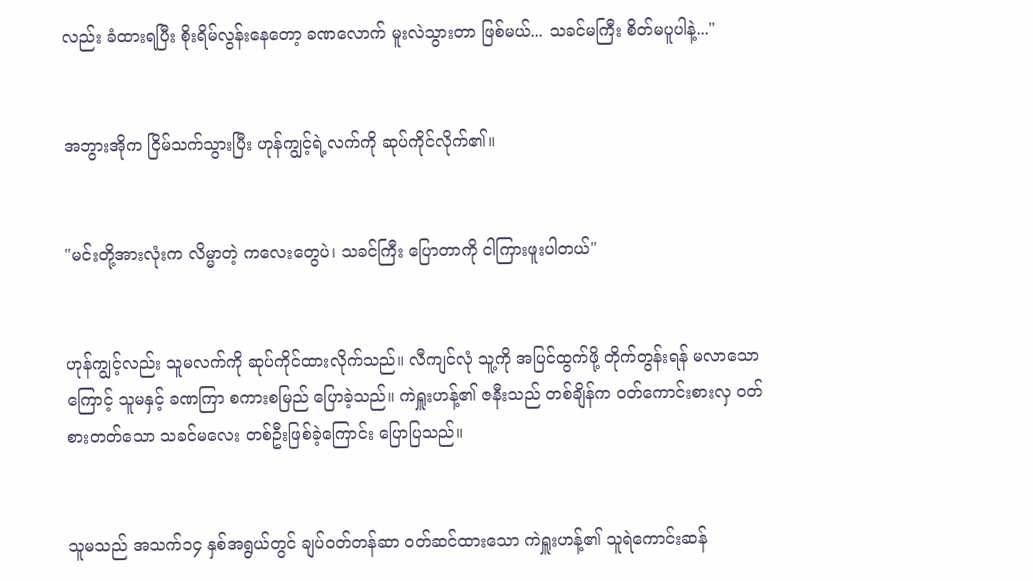လည်း ခံထားရပြီး စိုးရိမ်လွန်းနေတော့ ခဏလောက် မူးလဲသွားတာ ဖြစ်မယ်... သခင်မကြီး စိတ်မပူပါနဲ့..."


အဘွားအိုက ငြိမ်သက်သွားပြီး ဟုန်ကျွင့်ရဲ့လက်ကို ဆုပ်ကိုင်လိုက်၏။


"မင်းတို့အားလုံးက လိမ္မာတဲ့ ကလေးတွေပဲ၊ သခင်ကြီး ပြောတာကို ငါကြားဖူးပါတယ်"


ဟုန်ကျွင့်လည်း သူမလက်ကို ဆုပ်ကိုင်ထားလိုက်သည်။ လီကျင်လုံ သူ့ကို အပြင်ထွက်ဖို့ တိုက်တွန်းရန် မလာသောကြောင့် သူမနှင့် ခဏကြာ စကားစမြည် ပြောခဲ့သည်။ ကဲရှူးဟန့်၏ ဇနီးသည် တစ်ချိန်က ဝတ်ကောင်းစားလှ ဝတ်စားတတ်သော သခင်မလေး တစ်ဦးဖြစ်ခဲ့ကြောင်း ပြောပြသည်။


သူမသည် အသက်၁၄ နှစ်အရွယ်တွင် ချပ်ဝတ်တန်ဆာ ဝတ်ဆင်ထားသော ကဲရှူးဟန့်၏ သူရဲကောင်းဆန်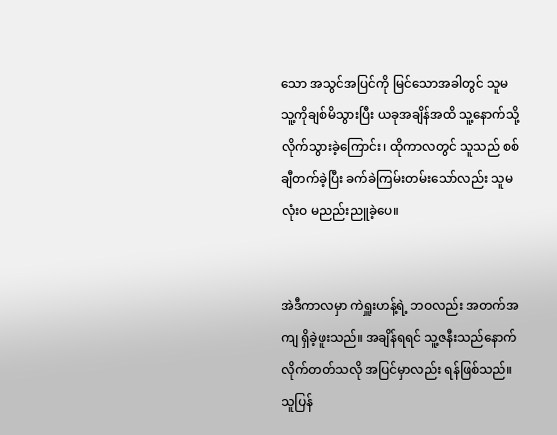သော အသွင်အပြင်ကို မြင်သောအခါတွင် သူမ သူ့ကိုချစ်မိသွားပြီး ယခုအချိန်အထိ သူ့နောက်သို့ လိုက်သွားခဲ့ကြောင်း၊ ထိုကာလတွင် သူသည် စစ်ချီတက်ခဲ့ပြီး ခက်ခဲကြမ်းတမ်းသော်လည်း သူမ လုံးဝ မညည်းညူခဲ့ပေ။


အဲဒီကာလမှာ ကဲရှူးဟန့်ရဲ့ ဘဝလည်း အတက်အကျ ရှိခဲ့ဖူးသည်။ အချိန်ရရင် သူ့ဇနီးသည်နောက် လိုက်တတ်သလို အပြင်မှာလည်း ရန်ဖြစ်သည်။ သူပြန်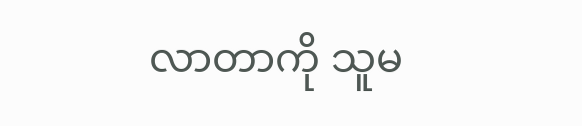လာတာကို သူမ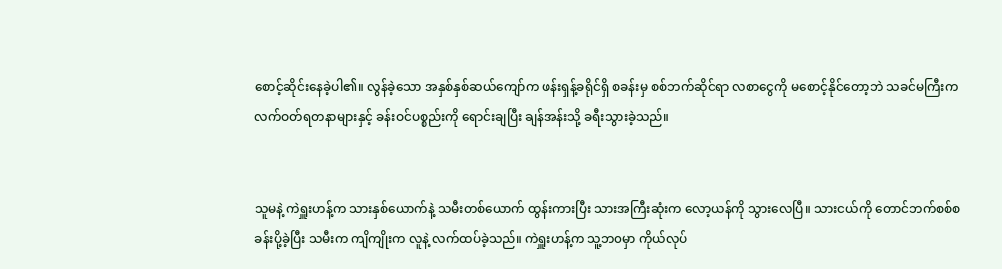စောင့်ဆိုင်းနေခဲ့ပါ၏။ လွန်ခဲ့သော အနှစ်နှစ်ဆယ်ကျော်က ဖန်းရှန့်ခရိုင်ရှိ စခန်းမှ စစ်ဘက်ဆိုင်ရာ လစာငွေကို မစောင့်နိုင်တော့ဘဲ သခင်မကြီးက လက်ဝတ်ရတနာများနှင့် ခန်းဝင်ပစ္စည်းကို ရောင်းချပြီး ချန်အန်းသို့ ခရီးသွားခဲ့သည်။


သူမနဲ့ ကဲရှူးဟန့်က သားနှစ်ယောက်နဲ့ သမီးတစ်ယောက် ထွန်းကားပြီး သားအကြီးဆုံးက လော့ယန်ကို သွားလေပြီ။ သားငယ်ကို တောင်ဘက်စစ်စခန်းပို့ခဲ့ပြီး သမီးက ကျိကျိုးက လူနဲ့ လက်ထပ်ခဲ့သည်။ ကဲရှူးဟန့်က သူ့ဘ၀မှာ ကိုယ်လုပ်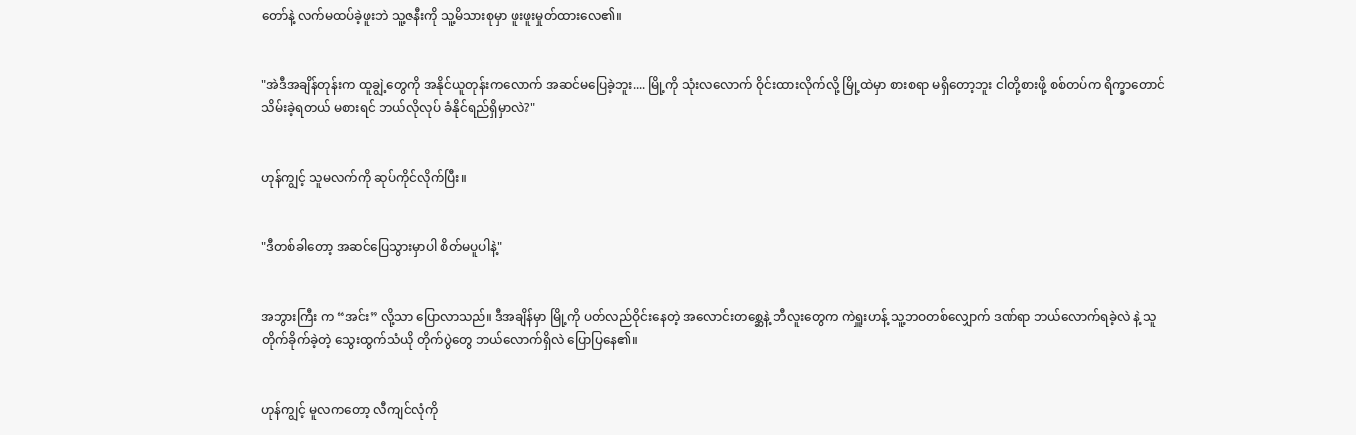တော်နဲ့ လက်မထပ်ခဲ့ဖူးဘဲ သူ့ဇနီးကို သူ့မိသားစုမှာ ဖူးဖူးမှုတ်ထားလေ၏။


"အဲဒီအချိန်တုန်းက ထူချွဲ့တွေကို အနိုင်ယူတုန်းကလောက် အဆင်မပြေခဲ့ဘူး.... မြို့ကို သုံးလလောက် ဝိုင်းထားလိုက်လို့ မြို့ထဲမှာ စားစရာ မရှိတော့ဘူး ငါတို့စားဖို့ စစ်တပ်က ရိက္ခာတောင် သိမ်းခဲ့ရတယ် မစားရင် ဘယ်လိုလုပ် ခံနိုင်ရည်ရှိမှာလဲ?"


ဟုန်ကျွင့် သူမလက်ကို ဆုပ်ကိုင်လိုက်ပြီး။


"ဒီတစ်ခါတော့ အဆင်ပြေသွားမှာပါ စိတ်မပူပါနဲ့"


အဘွားကြီး က “အင်း” လို့သာ ပြောလာသည်။ ဒီအချိန်မှာ မြို့ကို ပတ်လည်ဝိုင်းနေတဲ့ အလောင်းတစ္ဆေနဲ့ ဘီလူးတွေက ကဲရှူးဟန့် သူ့ဘဝတစ်လျှောက် ဒဏ်ရာ ဘယ်လောက်ရခဲ့လဲ နဲ့ သူတိုက်ခိုက်ခဲ့တဲ့ သွေးထွက်သံယို တိုက်ပွဲတွေ ဘယ်လောက်ရှိလဲ ပြောပြနေ၏။


ဟုန်ကျွင့် မူလကတော့ လီကျင်လုံကို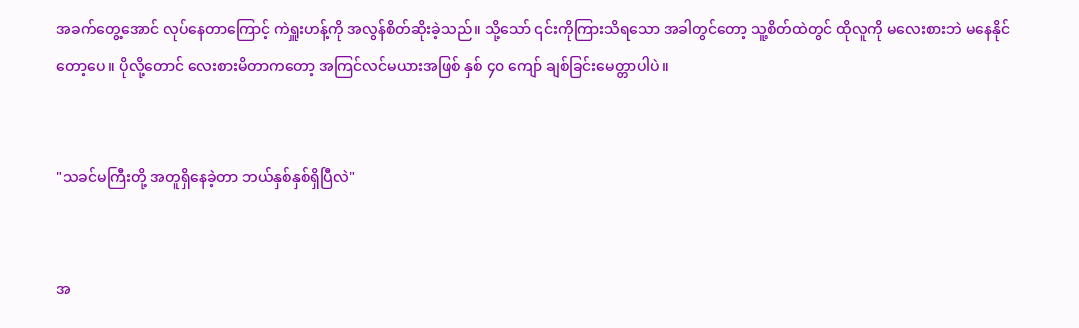အခက်တွေ့အောင် လုပ်နေတာကြောင့် ကဲရှူးဟန့်ကို အလွန်စိတ်ဆိုးခဲ့သည်။ သို့သော် ၎င်းကိုကြားသိရသော အခါတွင်တော့ သူ့စိတ်ထဲတွင် ထိုလူကို မလေးစားဘဲ မနေနိုင်တော့ပေ။ ပိုလို့တောင် လေးစားမိတာကတော့ အကြင်လင်မယားအဖြစ် နှစ် ၄၀ ကျော် ချစ်ခြင်းမေတ္တာပါပဲ။


"သခင်မကြီးတို့ အတူရှိနေခဲ့တာ ဘယ်နှစ်နှစ်ရှိပြီလဲ"


အ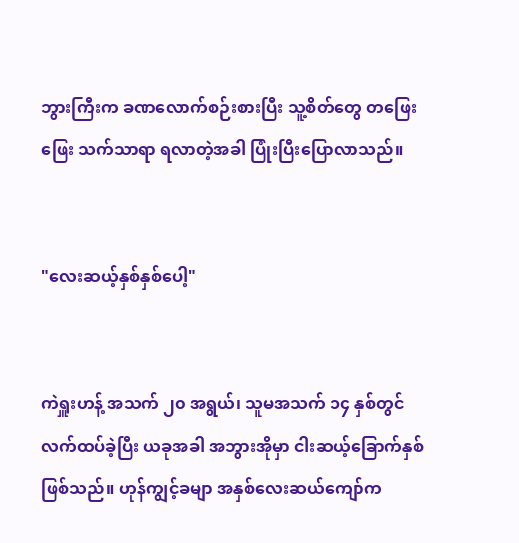ဘွားကြီးက ခဏလောက်စဉ်းစားပြီး သူ့စိတ်တွေ တဖြေးဖြေး သက်သာရာ ရလာတဲ့အခါ ပြုံးပြီးပြောလာသည်။


"လေးဆယ့်နှစ်နှစ်ပေါ့"


ကဲရှူးဟန့် အသက် ၂၀ အရွယ်၊ သူမအသက် ၁၄ နှစ်တွင် လက်ထပ်ခဲ့ပြီး ယခုအခါ အဘွားအိုမှာ ငါးဆယ့်ခြောက်နှစ် ဖြစ်သည်။ ဟုန်ကျွင့်ခမျာ အနှစ်လေးဆယ်ကျော်က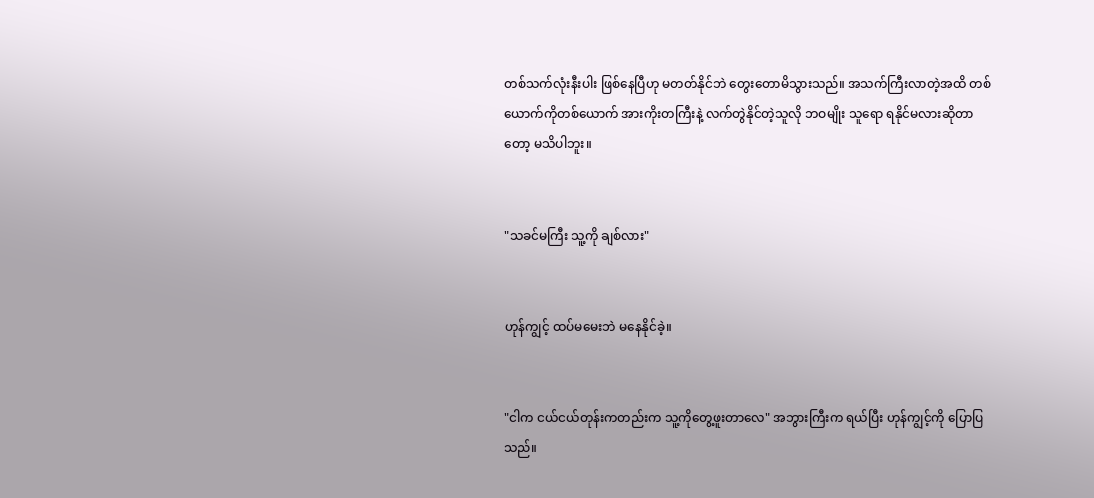တစ်သက်လုံးနီးပါး ဖြစ်နေပြီဟု မတတ်နိုင်ဘဲ တွေးတောမိသွားသည်။ အသက်ကြီးလာတဲ့အထိ တစ်ယောက်ကိုတစ်ယောက် အားကိုးတကြီးနဲ့ လက်တွဲနိုင်တဲ့သူလို ဘဝမျိုး သူရော ရနိုင်မလားဆိုတာတော့ မသိပါဘူး။


"သခင်မကြီး သူ့ကို ချစ်လား"


ဟုန်ကျွင့် ထပ်မမေးဘဲ မနေနိုင်ခဲ့။


"ငါက ငယ်ငယ်တုန်းကတည်းက သူ့ကိုတွေ့ဖူးတာလေ" အဘွားကြီးက ရယ်ပြီး ဟုန်ကျွင့်ကို ပြောပြသည်။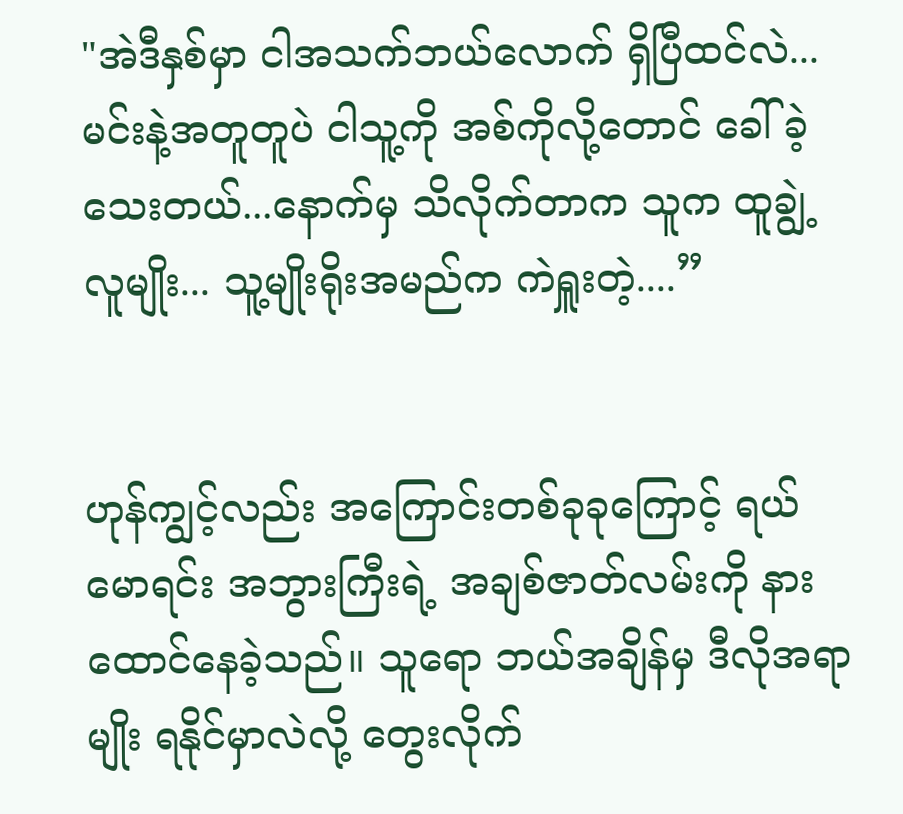"အဲဒီနှစ်မှာ ငါအသက်ဘယ်လောက် ရှိပြီထင်လဲ... မင်းနဲ့အတူတူပဲ ငါသူ့ကို အစ်ကိုလို့တောင် ခေါ်ခဲ့သေးတယ်...နောက်မှ သိလိုက်တာက သူက ထူချွဲ့လူမျိုး... သူ့မျိုးရိုးအမည်က ကဲရှူးတဲ့....”


ဟုန်ကျွင့်လည်း အကြောင်းတစ်ခုခုကြောင့် ရယ်မောရင်း အဘွားကြီးရဲ့ အချစ်ဇာတ်လမ်းကို နားထောင်နေခဲ့သည်။ သူရော ဘယ်အချိန်မှ ဒီလိုအရာမျိုး ရနိုင်မှာလဲလို့ တွေးလိုက်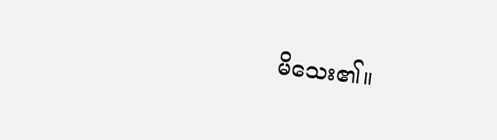မိသေး၏။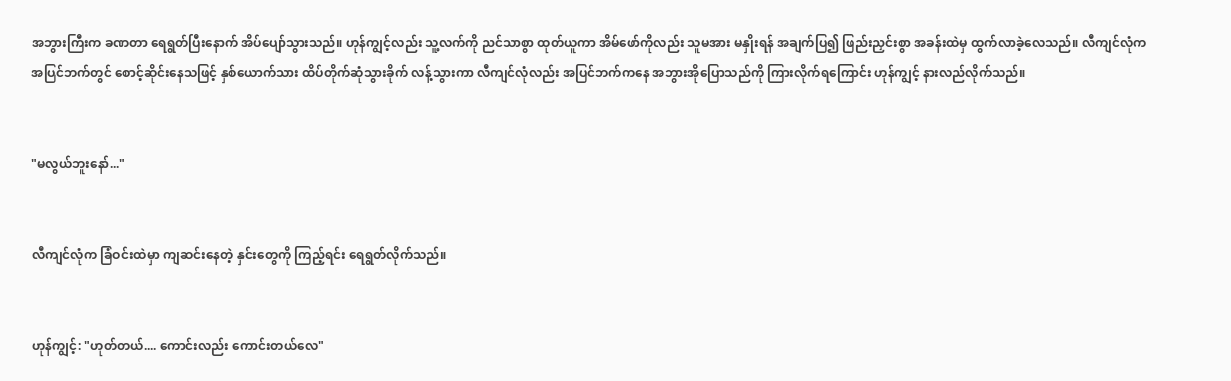အဘွားကြီးက ခဏတာ ရေရွတ်ပြီးနောက် အိပ်ပျော်သွားသည်။ ဟုန်ကျွင့်လည်း သူ့လက်ကို ညင်သာစွာ ထုတ်ယူကာ အိမ်ဖော်ကိုလည်း သူမအား မနှိုးရန် အချက်ပြ၍ ဖြည်းညှင်းစွာ အခန်းထဲမှ ထွက်လာခဲ့လေသည်။ လီကျင်လုံက အပြင်ဘက်တွင် စောင့်ဆိုင်းနေသဖြင့် နှစ်ယောက်သား ထိပ်တိုက်ဆုံသွားခိုက် လန့်သွားကာ လီကျင်လုံလည်း အပြင်ဘက်ကနေ အဘွားအိုပြောသည်ကို ကြားလိုက်ရကြောင်း ဟုန်ကျွင့် နားလည်လိုက်သည်။


"မလွယ်ဘူးနော်..."


လီကျင်လုံက ခြံဝင်းထဲမှာ ကျဆင်းနေတဲ့ နှင်းတွေကို ကြည့်ရင်း ရေရွတ်လိုက်သည်။


ဟုန်ကျွင့်: "ဟုတ်တယ်.... ကောင်းလည်း ကောင်းတယ်လေ"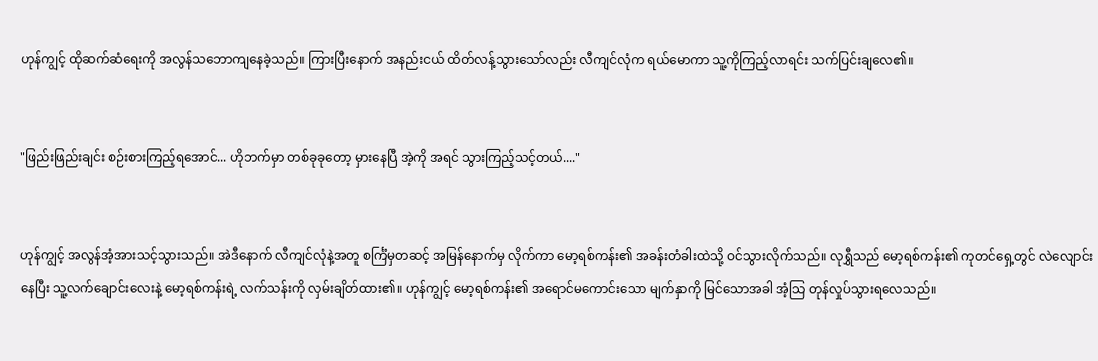ဟုန်ကျွင့် ထိုဆက်ဆံရေးကို အလွန်သဘောကျနေခဲ့သည်။ ကြားပြီးနောက် အနည်းငယ် ထိတ်လန့်သွားသော်လည်း လီကျင်လုံက ရယ်မောကာ သူ့ကိုကြည့်လာရင်း သက်ပြင်းချလေ၏။


"ဖြည်းဖြည်းချင်း စဉ်းစားကြည့်ရအောင်... ဟိုဘက်မှာ တစ်ခုခုတော့ မှားနေပြီ အဲ့ကို အရင် သွားကြည့်သင့်တယ်...."


ဟုန်ကျွင့် အလွန်အံ့အားသင့်သွားသည်။ အဲဒီနောက် လီကျင်လုံနဲ့အတူ စင်္ကြံမှတဆင့် အမြန်နောက်မှ လိုက်ကာ မော့ရစ်ကန်း၏ အခန်းတံခါးထဲသို့ ဝင်သွားလိုက်သည်။ လုရွှီသည် မော့ရစ်ကန်း၏ ကုတင်ရှေ့တွင် လဲလျောင်းနေပြီး သူ့လက်ချောင်းလေးနဲ့ မော့ရစ်ကန်းရဲ့ လက်သန်းကို လှမ်းချိတ်ထား၏။ ဟုန်ကျွင့် မော့ရစ်ကန်း၏ အရောင်မကောင်းသော မျက်နှာကို မြင်သောအခါ အံ့သြ တုန်လှုပ်သွားရလေသည်။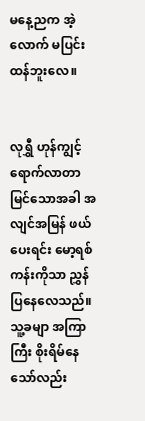မနေ့ညက အဲ့လောက် မပြင်းထန်ဘူးလေ။


လုရွှီ ဟုန်ကျွင့်ရောက်လာတာ မြင်သောအခါ အလျင်အမြန် ဖယ်ပေးရင်း မော့ရစ်ကန်းကိုသာ ညွှန်ပြနေလေသည်။ သူ့ခမျာ အကြာကြီး စိုးရိမ်နေသော်လည်း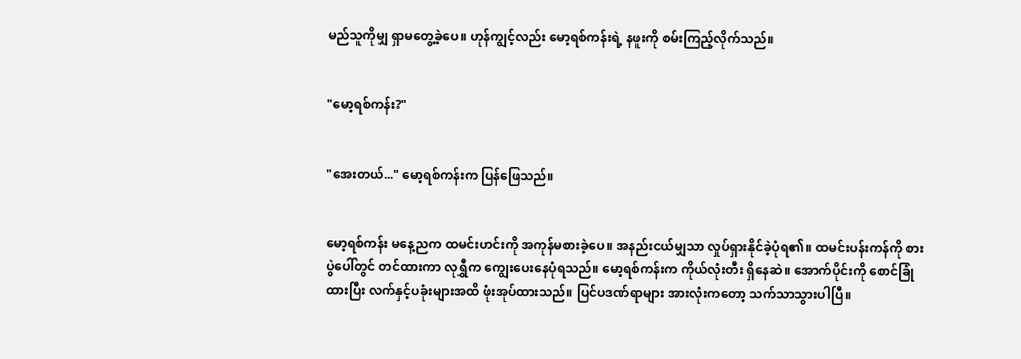မည်သူကိုမျှ ရှာမတွေ့ခဲ့ပေ။ ဟုန်ကျွင့်လည်း မော့ရစ်ကန်းရဲ့ နဖူးကို စမ်းကြည့်လိုက်သည်။


"မော့ရစ်ကန်း?"


"အေးတယ်..." မော့ရစ်ကန်းက ပြန်ဖြေသည်။


မော့ရစ်ကန်း မနေ့ညက ထမင်းဟင်းကို အကုန်မစားခဲ့ပေ။ အနည်းငယ်မျှသာ လှုပ်ရှားနိုင်ခဲ့ပုံရ၏။ ထမင်းပန်းကန်ကို စားပွဲပေါ်တွင် တင်ထားကာ လုရွှီက ကျွေးပေးနေပုံရသည်။ မော့ရစ်ကန်းက ကိုယ်လုံးတီး ရှိနေဆဲ။ အောက်ပိုင်းကို စောင်ခြုံထားပြီး လက်နှင့်ပခုံးများအထိ ဖုံးအုပ်ထားသည်။ ပြင်ပဒဏ်ရာများ အားလုံးကတော့ သက်သာသွားပါပြီ။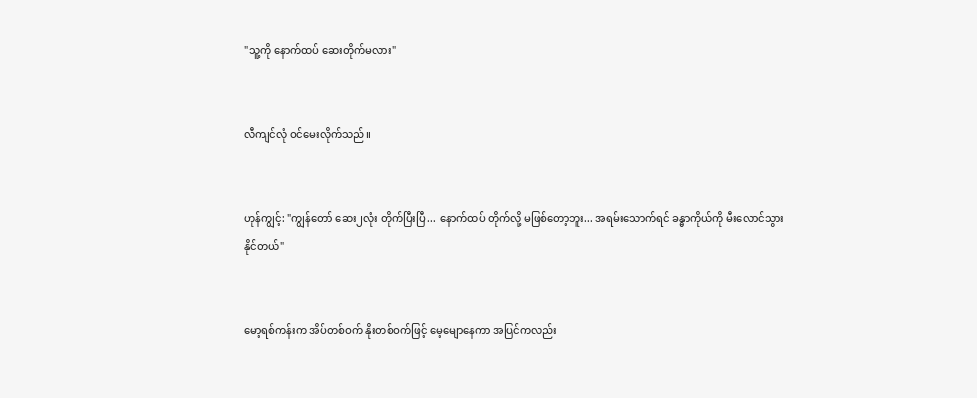"သူ့ကို နောက်ထပ် ဆေးတိုက်မလား"


လီကျင်လုံ ဝင်မေးလိုက်သည်။


ဟုန်ကျွင့်: "ကျွန်တော် ဆေး၂လုံး တိုက်ပြီးပြီ... နောက်ထပ် တိုက်လို့ မဖြစ်တော့ဘူး... အရမ်းသောက်ရင် ခန္ဓာကိုယ်ကို မီးလောင်သွားနိုင်တယ်"


မော့ရစ်ကန်းက အိပ်တစ်ဝက် နိုးတစ်ဝက်ဖြင့် မေ့မျောနေကာ အပြင်ကလည်း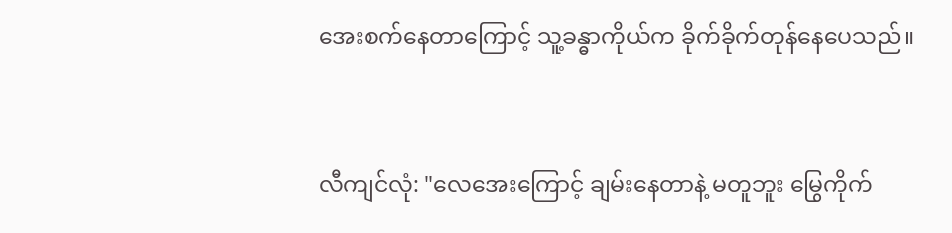အေးစက်နေတာကြောင့် သူ့ခန္ဓာကိုယ်က ခိုက်ခိုက်တုန်နေပေသည်။


လီကျင်လုံ: "လေအေးကြောင့် ချမ်းနေတာနဲ့ မတူဘူး မြွေကိုက်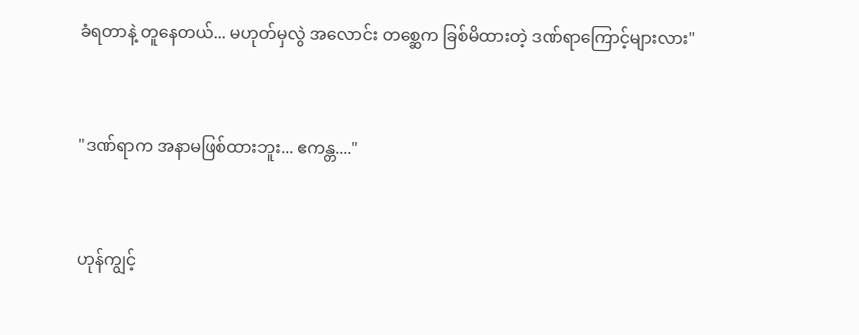ခံရတာနဲ့ တူနေတယ်... မဟုတ်မှလွဲ အလောင်း တစ္ဆေက ခြစ်မိထားတဲ့ ဒဏ်ရာကြောင့်များလား"


"ဒဏ်ရာက အနာမဖြစ်ထားဘူး... ဧကန္တ...."


ဟုန်ကျွင့်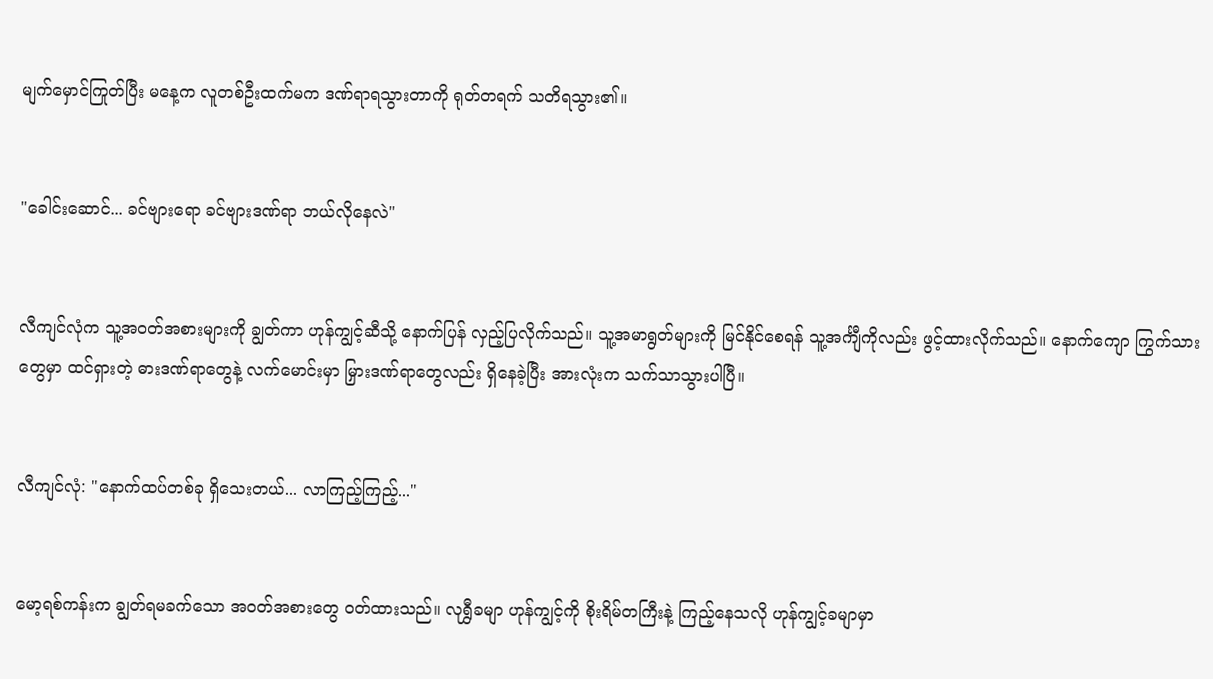မျက်မှောင်ကြုတ်ပြီး မနေ့က လူတစ်ဦးထက်မက ဒဏ်ရာရသွားတာကို ရုတ်တရက် သတိရသွား၏။


"ခေါင်းဆောင်... ခင်ဗျားရော ခင်ဗျားဒဏ်ရာ ဘယ်လိုနေလဲ"


လီကျင်လုံက သူ့အဝတ်အစားများကို ချွတ်ကာ ဟုန်ကျွင့်ဆီသို့ နောက်ပြန် လှည့်ပြလိုက်သည်။ သူ့အမာရွတ်များကို မြင်နိုင်စေရန် သူ့အင်္ကျီကိုလည်း ဖွင့်ထားလိုက်သည်။ နောက်ကျော ကြွက်သားတွေမှာ ထင်ရှားတဲ့ ဓားဒဏ်ရာတွေနဲ့ လက်မောင်းမှာ မြှားဒဏ်ရာတွေလည်း ရှိနေခဲ့ပြီး အားလုံးက သက်သာသွားပါပြီ။


လီကျင်လုံ: "နောက်ထပ်တစ်ခု ရှိသေးတယ်... လာကြည့်ကြည့်..."


မော့ရစ်ကန်းက ချွတ်ရမခက်သော အဝတ်အစားတွေ ဝတ်ထားသည်။ လုရွှီခမျာ ဟုန်ကျွင့်ကို စိုးရိမ်တကြီးနဲ့ ကြည့်နေသလို ဟုန်ကျွင့်ခမျာမှာ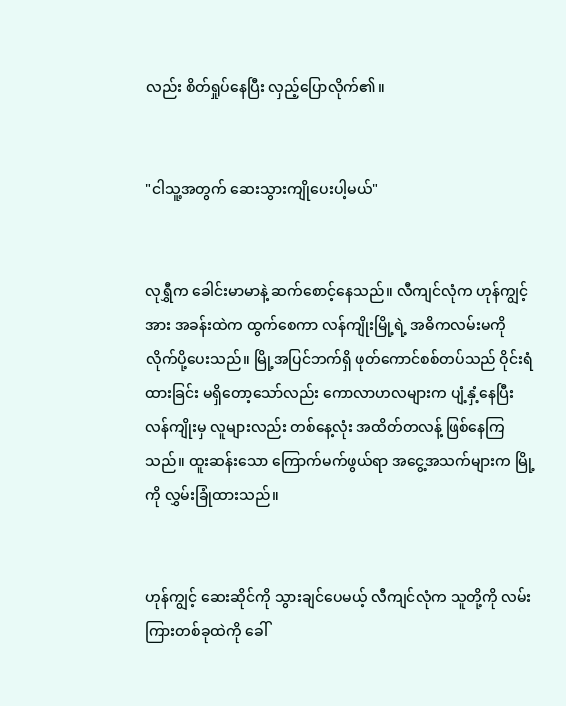လည်း စိတ်ရှုပ်နေပြီး လှည့်ပြောလိုက်၏။


"ငါသူ့အတွက် ဆေးသွားကျိုပေးပါ့မယ်"


လုရွှီက ခေါင်းမာမာနဲ့ ဆက်စောင့်နေသည်။ လီကျင်လုံက ဟုန်ကျွင့်အား အခန်းထဲက ထွက်စေကာ လန်ကျိုးမြို့ရဲ့ အဓိကလမ်းမကို လိုက်ပို့ပေးသည်။ မြို့အပြင်ဘက်ရှိ ဖုတ်ကောင်စစ်တပ်သည် ဝိုင်းရံထားခြင်း မရှိတော့သော်လည်း ကောလာဟလများက ပျံ့နှံ့နေပြီး လန်ကျိုးမှ လူများလည်း တစ်နေ့လုံး အထိတ်တလန့် ဖြစ်နေကြသည်။ ထူးဆန်းသော ကြောက်မက်ဖွယ်ရာ အငွေ့အသက်များက မြို့ကို လွှမ်းခြုံထားသည်။


ဟုန်ကျွင့် ဆေးဆိုင်ကို သွားချင်ပေမယ့် လီကျင်လုံက သူတို့ကို လမ်းကြားတစ်ခုထဲကို ခေါ်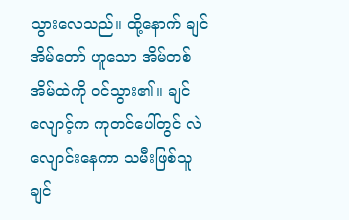သွားလေသည်။ ထို့နောက် ချင်အိမ်တော် ဟူသော အိမ်တစ်အိမ်ထဲကို ဝင်သွား၏။ ချင်လျောင့်က ကုတင်ပေါ်တွင် လဲလျောင်းနေကာ သမီးဖြစ်သူ ချင်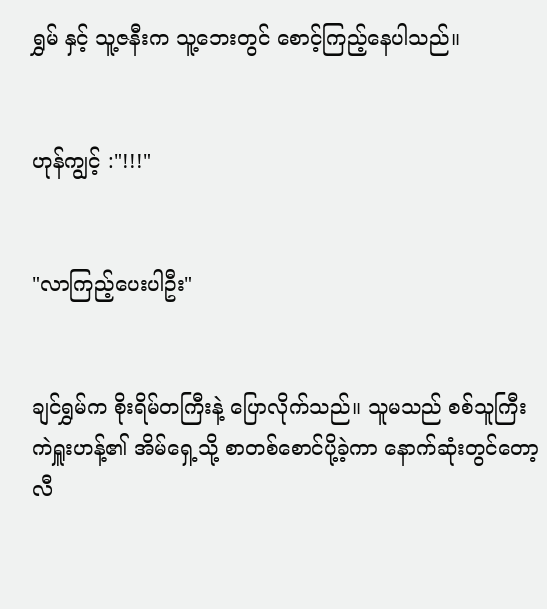ရွှမ် နှင့် သူ့ဇနီးက သူ့ဘေးတွင် စောင့်ကြည့်နေပါသည်။


ဟုန်ကျွင့် :"!!!"


"လာကြည့်ပေးပါဦး"


ချင်ရွှမ်က စိုးရိမ်တကြီးနဲ့ ပြောလိုက်သည်။ သူမသည် စစ်သူကြီး ကဲရှူးဟန့်၏ အိမ်ရှေ့သို့ စာတစ်စောင်ပို့ခဲ့ကာ နောက်ဆုံးတွင်တော့ လီ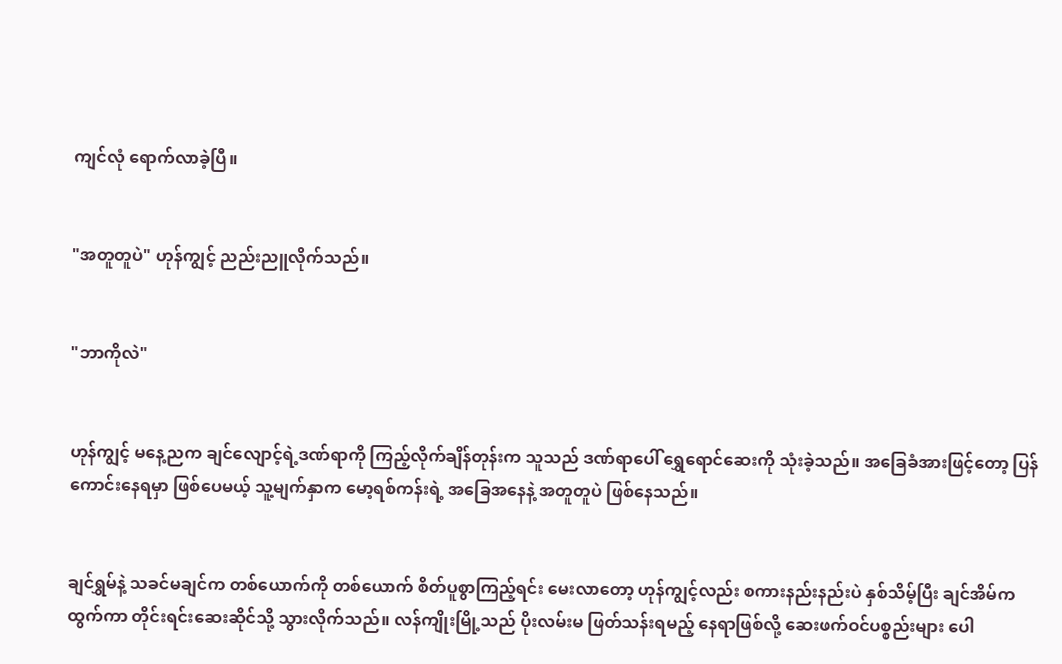ကျင်လုံ ရောက်လာခဲ့ပြီ။


"အတူတူပဲ" ဟုန်ကျွင့် ညည်းညူလိုက်သည်။


"ဘာကိုလဲ"


ဟုန်ကျွင့် မနေ့ညက ချင်လျောင့်ရဲ့ဒဏ်ရာကို ကြည့်လိုက်ချိန်တုန်းက သူသည် ဒဏ်ရာပေါ် ရွှေရောင်ဆေးကို သုံးခဲ့သည်။ အခြေခံအားဖြင့်တော့ ပြန်ကောင်းနေရမှာ ဖြစ်ပေမယ့် သူ့မျက်နှာက မော့ရစ်ကန်းရဲ့ အခြေအနေနဲ့ အတူတူပဲ ဖြစ်နေသည်။


ချင်ရွှမ်နဲ့ သခင်မချင်က တစ်ယောက်ကို တစ်ယောက် စိတ်ပူစွာကြည့်ရင်း မေးလာတော့ ဟုန်ကျွင့်လည်း စကားနည်းနည်းပဲ နှစ်သိမ့်ပြီး ချင်အိမ်က ထွက်ကာ တိုင်းရင်းဆေးဆိုင်သို့ သွားလိုက်သည်။ လန်ကျိုးမြို့သည် ပိုးလမ်းမ ဖြတ်သန်းရမည့် နေရာဖြစ်လို့ ဆေးဖက်ဝင်ပစ္စည်းများ ပေါ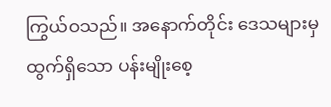ကြွယ်ဝသည်။ အနောက်တိုင်း ဒေသများမှ ထွက်ရှိသော ပန်းမျိုးစေ့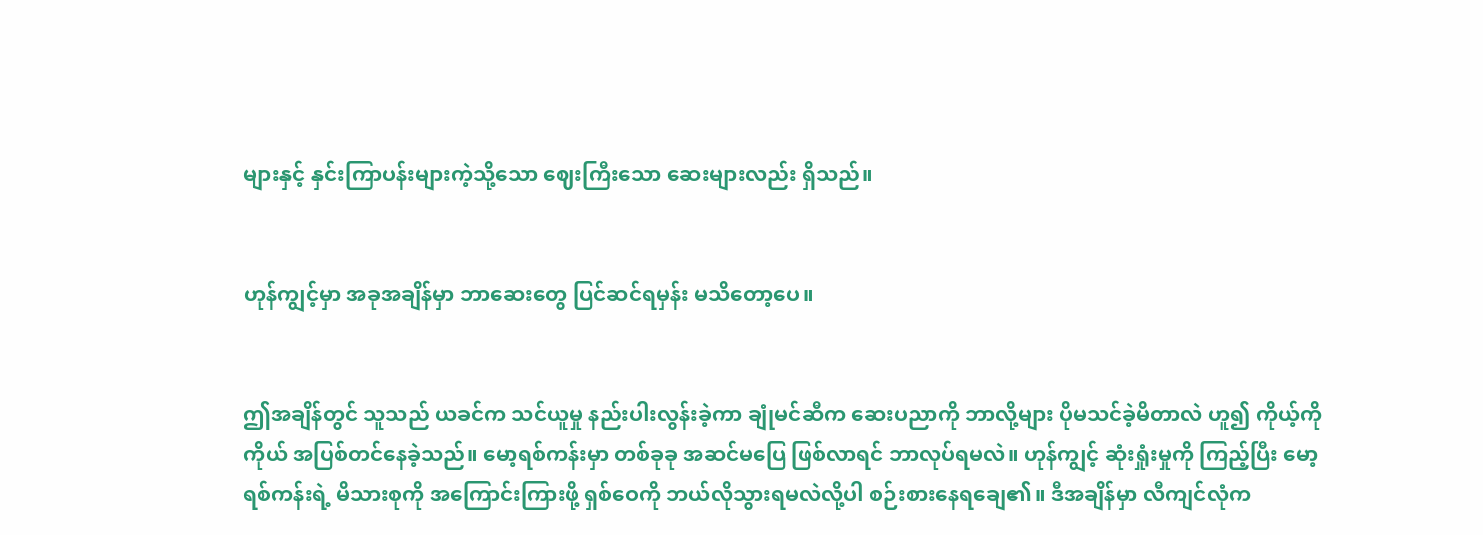များနှင့် နှင်းကြာပန်းများကဲ့သို့သော ဈေးကြီးသော ဆေးများလည်း ရှိသည်။


ဟုန်ကျွင့်မှာ အခုအချိန်မှာ ဘာဆေးတွေ ပြင်ဆင်ရမှန်း မသိတော့ပေ။


ဤအချိန်တွင် သူသည် ယခင်က သင်ယူမှု နည်းပါးလွန်းခဲ့ကာ ချုံမင်ဆီက ဆေးပညာကို ဘာလို့များ ပိုမသင်ခဲ့မိတာလဲ ဟူ၍ ကိုယ့်ကိုကိုယ် အပြစ်တင်နေခဲ့သည်။ မော့ရစ်ကန်းမှာ တစ်ခုခု အဆင်မပြေ ဖြစ်လာရင် ဘာလုပ်ရမလဲ။ ဟုန်ကျွင့် ဆုံးရှုံးမှုကို ကြည့်ပြီး မော့ရစ်ကန်းရဲ့ မိသားစုကို အကြောင်းကြားဖို့ ရှစ်ဝေကို ဘယ်လိုသွားရမလဲလို့ပါ စဉ်းစားနေရချေ၏။ ဒီအချိန်မှာ လီကျင်လုံက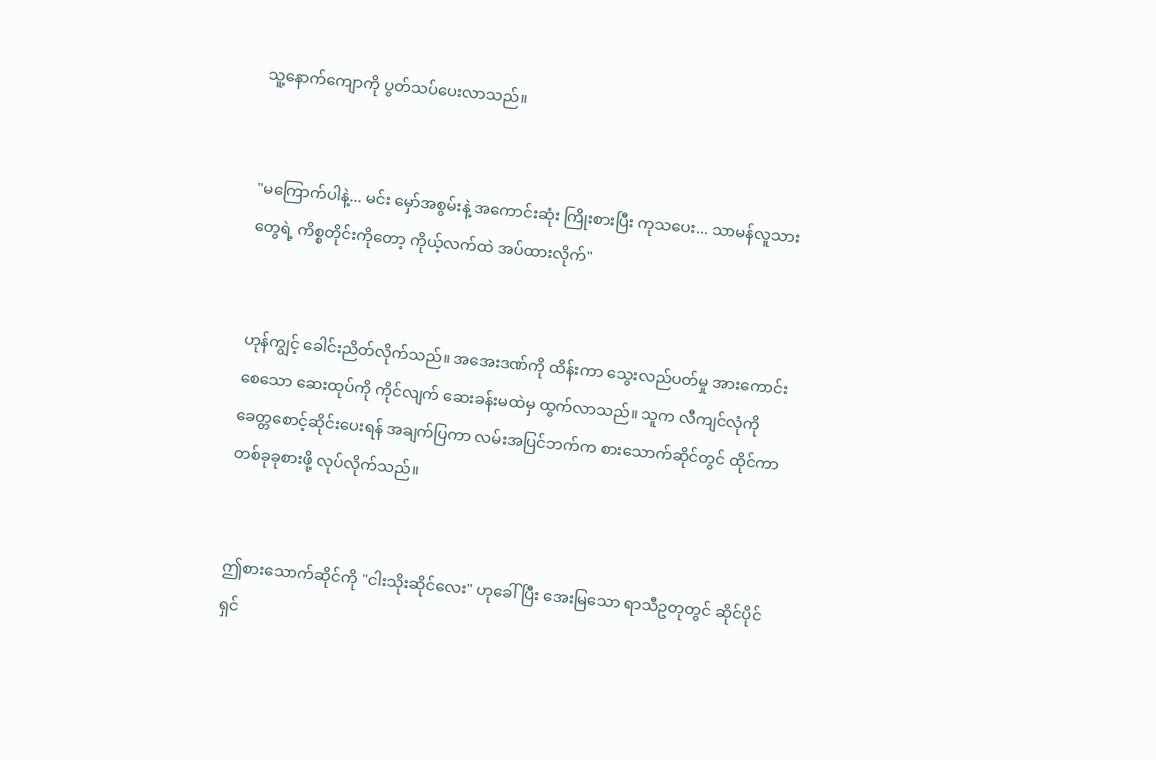သူ့နောက်ကျောကို ပွတ်သပ်ပေးလာသည်။


"မကြောက်ပါနဲ့... မင်း မှော်အစွမ်းနဲ့ အကောင်းဆုံး ကြိုးစားပြီး ကုသပေး... သာမန်လူသားတွေရဲ့ ကိစ္စတိုင်းကိုတော့ ကိုယ့်လက်ထဲ အပ်ထားလိုက်"


ဟုန်ကျွင့် ခေါင်းညိတ်လိုက်သည်။ အအေးဒဏ်ကို ထိန်းကာ သွေးလည်ပတ်မှု အားကောင်းစေသော ဆေးထုပ်ကို ကိုင်လျက် ဆေးခန်းမထဲမှ ထွက်လာသည်။ သူက လီကျင်လုံကို ခေတ္တစောင့်ဆိုင်းပေးရန် အချက်ပြကာ လမ်းအပြင်ဘက်က စားသောက်ဆိုင်တွင် ထိုင်ကာ တစ်ခုခုစားဖို့ လုပ်လိုက်သည်။


ဤစားသောက်ဆိုင်ကို "ငါးသိုးဆိုင်လေး" ဟုခေါ်ပြီး အေးမြသော ရာသီဥတုတွင် ဆိုင်ပိုင်ရှင်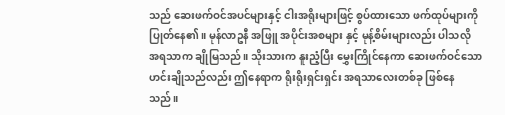သည် ဆေးဖက်ဝင်အပင်များနှင့် ငါးအရိုးများဖြင့် စွပ်ထားသော ဖက်ထုပ်များကို ပြုတ်နေ၏။ မုန်လာဥနီ အဖြူ အပိုင်းအစများ နှင့် မုန့်စိမ်းများလည်း ပါသလို အရသာက ချိုမြသည်။ သိုးသားက နူးညံ့ပြီး မွှေးကြိုင်နေကာ ဆေးဖက်ဝင်သော ဟင်းချိုသည်လည်း ဤနေရာက ရိုးရိုးရှင်းရှင်း အရသာလေးတစ်ခု ဖြစ်နေသည်။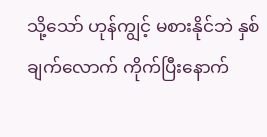သို့သော် ဟုန်ကျွင့် မစားနိုင်ဘဲ နှစ်ချက်လောက် ကိုက်ပြီးနောက်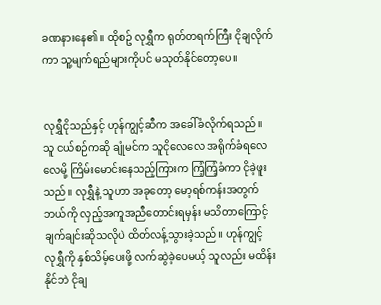ခဏနားနေ၏။ ထိုစဥ် လုရွှီက ရုတ်တရက်ကြီး ငိုချလိုက်ကာ သူ့မျက်ရည်များကိုပင် မသုတ်နိုင်တော့ပေ။


လုရွှီငိုသည်နှင့် ဟုန်ကျွင့်ဆီက အခေါ်ခံလိုက်ရသည်။ သူ ငယ်စဉ်ကဆို ချုံမင်က သူငိုလေလေ အရိုက်ခံရလေလေမို့ ကြိမ်းမောင်းနေသည့်ကြားက ကြံ့ကြံ့ခံကာ ငိုခဲ့ဖူးသည်။ လုရွှီနဲ့ သူဟာ အခုတော့ မော့ရစ်ကန်းအတွက် ဘယ်ကို လှည့်အကူအညီတောင်းရမှန်း မသိတာကြောင့် ချက်ချင်းဆိုသလိုပဲ ထိတ်လန့်သွားခဲ့သည်။ ဟုန်ကျွင့် လုရွှီကို နှစ်သိမ့်ပေးဖို့ လက်ဆွဲခဲ့ပေမယ့် သူလည်း မထိန်းနိုင်ဘဲ ငိုချ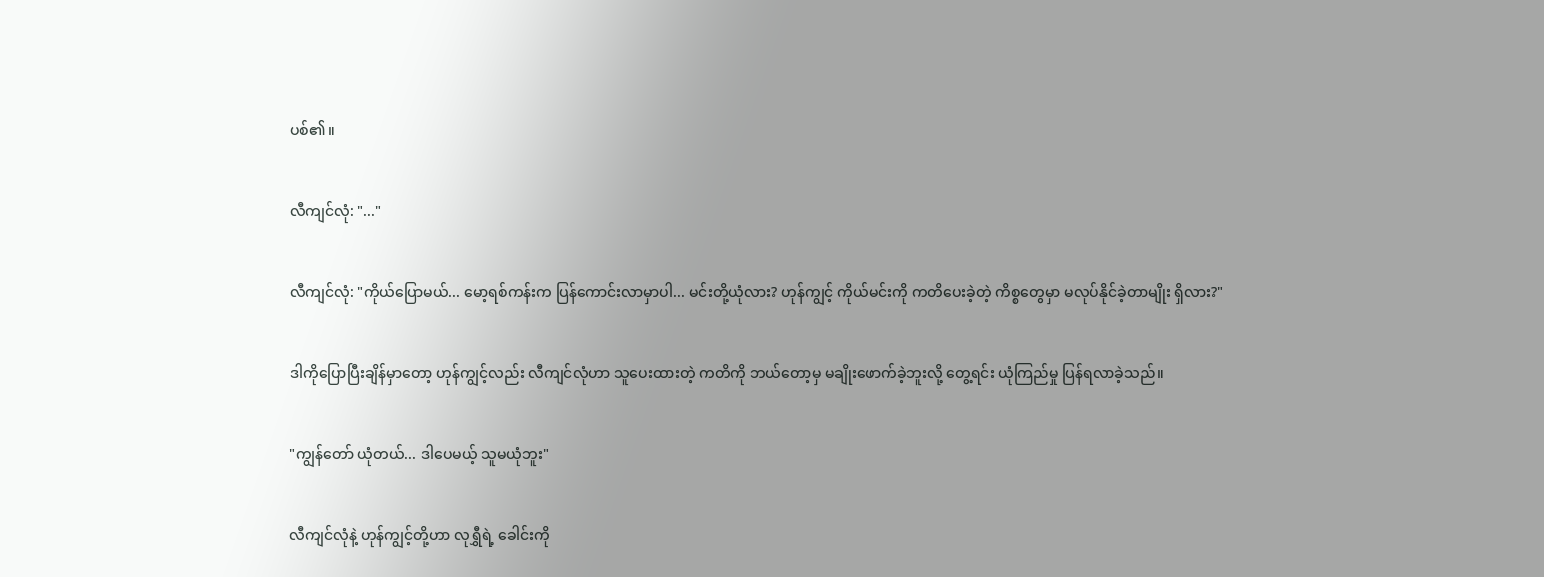ပစ်၏။


လီကျင်လုံ: "..."


လီကျင်လုံ: "ကိုယ်ပြောမယ်... မော့ရစ်ကန်းက ပြန်ကောင်းလာမှာပါ... မင်းတို့ယုံလား? ဟုန်ကျွင့် ကိုယ်မင်းကို ကတိပေးခဲ့တဲ့ ကိစ္စတွေမှာ မလုပ်နိုင်ခဲ့တာမျိုး ရှိလား?"


ဒါကိုပြောပြီးချိန်မှာတော့ ဟုန်ကျွင့်လည်း လီကျင်လုံဟာ သူပေးထားတဲ့ ကတိကို ဘယ်တော့မှ မချိုးဖောက်ခဲ့ဘူးလို့ တွေ့ရင်း ယုံကြည်မှု ပြန်ရလာခဲ့သည်။


"ကျွန်တော် ယုံတယ်... ဒါပေမယ့် သူမယုံဘူး"


လီကျင်လုံနဲ့ ဟုန်ကျွင့်တို့ဟာ လုရွှီရဲ့ ခေါင်းကို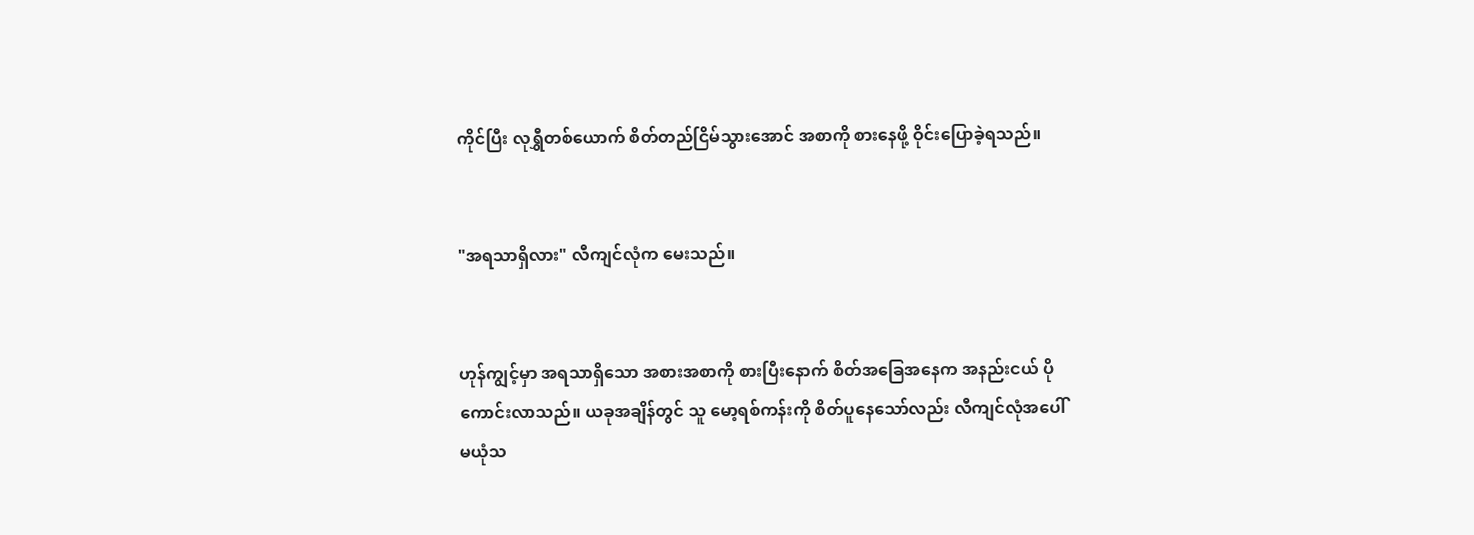ကိုင်ပြီး လုရွှီတစ်ယောက် စိတ်တည်ငြိမ်သွားအောင် အစာကို စားနေဖို့ ဝိုင်းပြောခဲ့ရသည်။


"အရသာရှိလား" လီကျင်လုံက မေးသည်။


ဟုန်ကျွင့်မှာ အရသာရှိသော အစားအစာကို စားပြီးနောက် စိတ်အခြေအနေက အနည်းငယ် ပိုကောင်းလာသည်။ ယခုအချိန်တွင် သူ မော့ရစ်ကန်းကို စိတ်ပူနေသော်လည်း လီကျင်လုံအပေါ် မယုံသ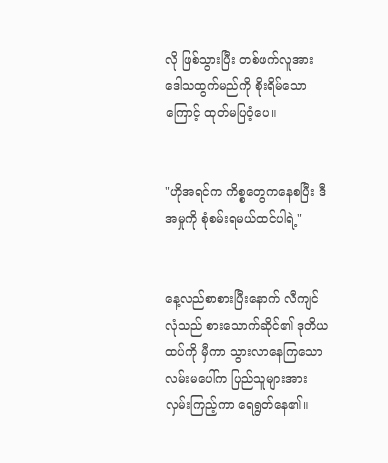လို ဖြစ်သွားပြီး တစ်ဖက်လူအား ဒေါသထွက်မည်ကို စိုးရိမ်သောကြောင့် ထုတ်မပြဝံ့ပေ။


"ဟိုအရင်က ကိစ္စတွေကနေစပြီး ဒီအမှုကို စုံစမ်းရမယ်ထင်ပါရဲ့"


နေ့လည်စာစားပြီးနောက် လီကျင်လုံသည် စားသောက်ဆိုင်၏ ဒုတိယထပ်ကို မှီကာ သွားလာနေကြသော လမ်းမပေါ်က ပြည်သူများအား လှမ်းကြည့်ကာ ရေရွတ်နေ၏။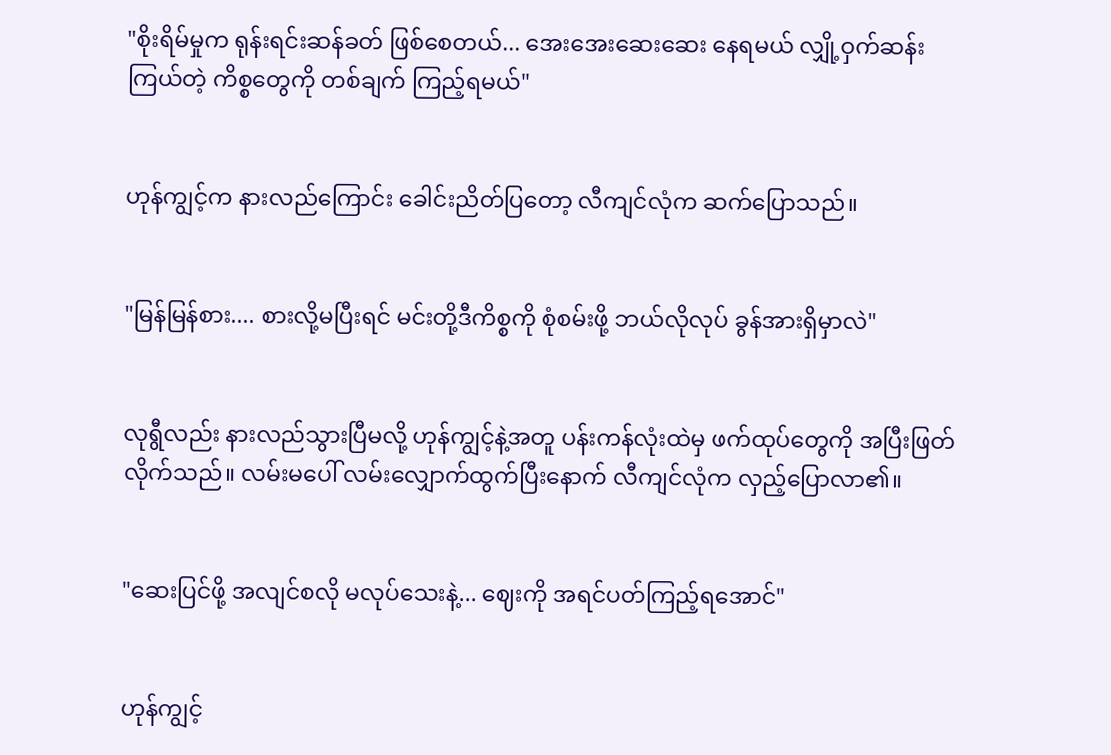"စိုးရိမ်မှုက ရုန်းရင်းဆန်ခတ် ဖြစ်စေတယ်... အေးအေးဆေးဆေး နေရမယ် လျှို့ဝှက်ဆန်းကြယ်တဲ့ ကိစ္စတွေကို တစ်ချက် ကြည့်ရမယ်"


ဟုန်ကျွင့်က နားလည်ကြောင်း ခေါင်းညိတ်ပြတော့ လီကျင်လုံက ဆက်ပြောသည်။


"မြန်မြန်စား.... စားလို့မပြီးရင် မင်းတို့ဒီကိစ္စကို စုံစမ်းဖို့ ဘယ်လိုလုပ် ခွန်အားရှိမှာလဲ"


လုရွီလည်း နားလည်သွားပြီမလို့ ဟုန်ကျွင့်နဲ့အတူ ပန်းကန်လုံးထဲမှ ဖက်ထုပ်တွေကို အပြီးဖြတ်လိုက်သည်။ လမ်းမပေါ် လမ်းလျှောက်ထွက်ပြီးနောက် လီကျင်လုံက လှည့်ပြောလာ၏။


"ဆေးပြင်ဖို့ အလျင်စလို မလုပ်သေးနဲ့... ဈေးကို အရင်ပတ်ကြည့်ရအောင်"


ဟုန်ကျွင့်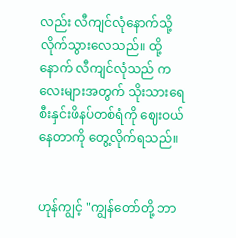လည်း လီကျင်လုံနောက်သို့ လိုက်သွားလေသည်။ ထို့နောက် လီကျင်လုံသည် ကလေးများအတွက် သိုးသားရေ စီးနှင်းဖိနပ်တစ်ရံကို ဈေးဝယ်နေတာကို တွေ့လိုက်ရသည်။


ဟုန်ကျွင့် "ကျွန်တော်တို့ ဘာ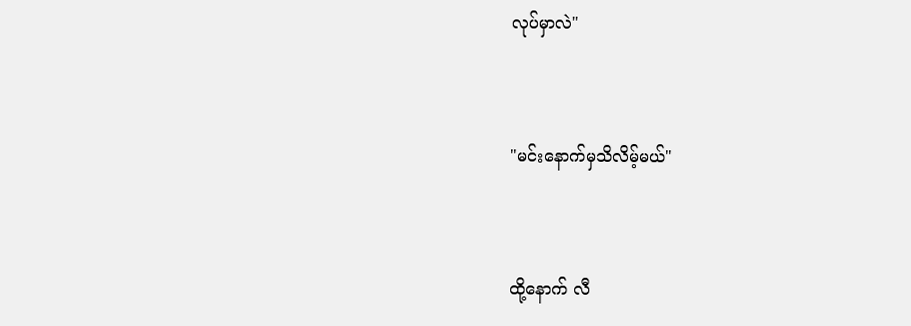လုပ်မှာလဲ"


"မင်းနောက်မှသိလိမ့်မယ်"


ထို့နောက် လီ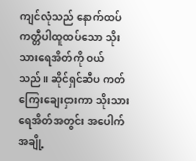ကျင်လုံသည် နောက်ထပ် ကတ္တီပါထူထပ်သော သိုးသားရေအိတ်ကို ဝယ်သည်။ ဆိုင်ရှင်ဆီပ ကတ်ကြေးချေးငှားကာ သိုးသားရေအိတ်အတွင်း အပေါက်အချို့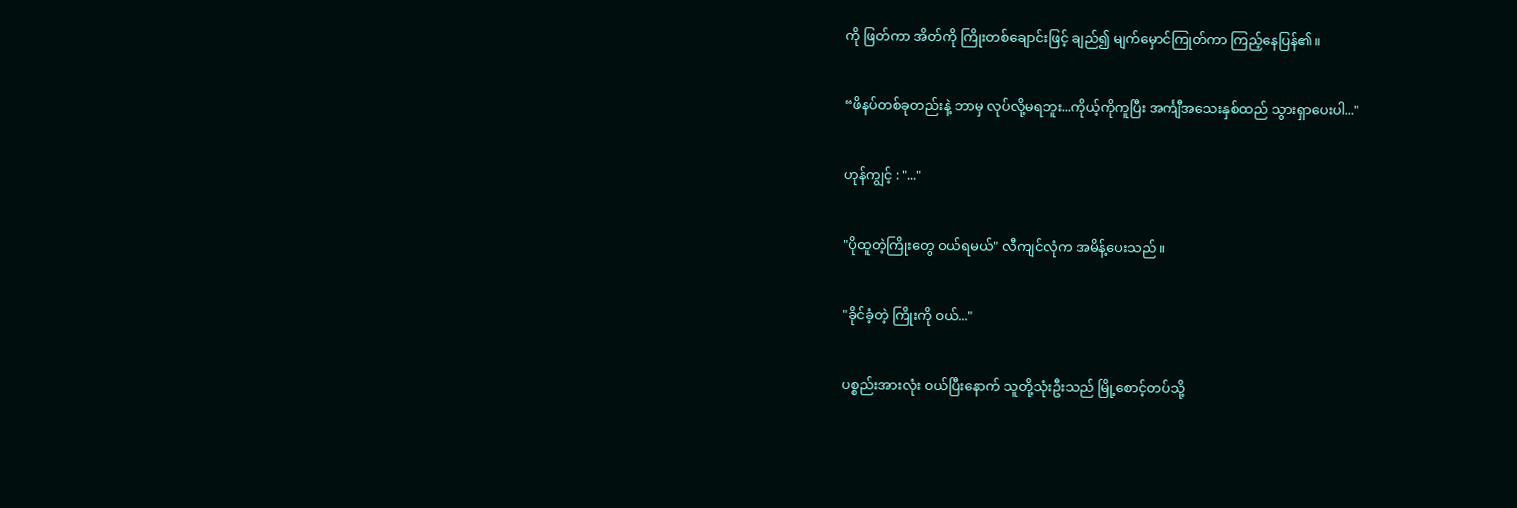ကို ဖြတ်ကာ အိတ်ကို ကြိုးတစ်ချောင်းဖြင့် ချည်၍ မျက်မှောင်ကြုတ်ကာ ကြည့်နေပြန်၏။


“ဖိနပ်တစ်ခုတည်းနဲ့ ဘာမှ လုပ်လို့မရဘူး...ကိုယ့်ကိုကူပြီး အင်္ကျီအသေးနှစ်ထည် သွားရှာပေးပါ..."


ဟုန်ကျွင့် : "..."


"ပိုထူတဲ့ကြိုးတွေ ဝယ်ရမယ်" လီကျင်လုံက အမိန့်ပေးသည်။


"ခိုင်ခံ့တဲ့ ကြိုးကို ဝယ်..."


ပစ္စည်းအားလုံး ဝယ်ပြီးနောက် သူတို့သုံးဦးသည် မြို့စောင့်တပ်သို့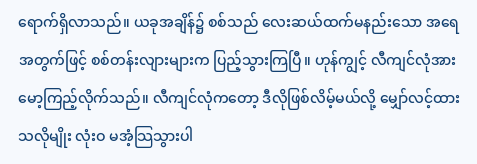ရောက်ရှိလာသည်။ ယခုအချိန်၌ စစ်သည် လေးဆယ်ထက်မနည်းသော အရေအတွက်ဖြင့် စစ်တန်းလျားများက ပြည့်သွားကြပြီ။ ဟုန်ကျွင့် လီကျင်လုံအား မော့ကြည့်လိုက်သည်။ လီကျင်လုံကတော့ ဒီလိုဖြစ်လိမ့်မယ်လို့ မျှော်လင့်ထားသလိုမျိုး လုံးဝ မအံ့သြသွားပါ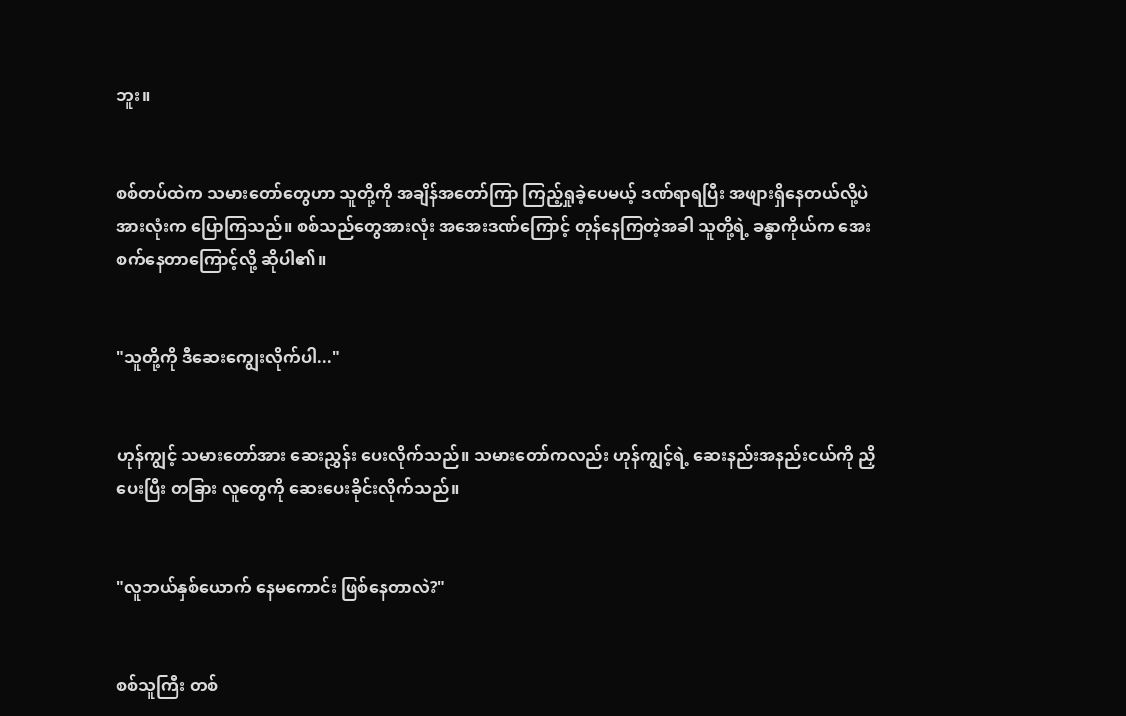ဘူး။


စစ်တပ်ထဲက သမားတော်တွေဟာ သူတို့ကို အချိန်အတော်ကြာ ကြည့်ရှုခဲ့ပေမယ့် ဒဏ်ရာရပြီး အဖျားရှိနေတယ်လို့ပဲ အားလုံးက ပြောကြသည်။ စစ်သည်တွေအားလုံး အအေးဒဏ်ကြောင့် တုန်နေကြတဲ့အခါ သူတို့ရဲ့ ခန္ဓာကိုယ်က အေးစက်နေတာကြောင့်လို့ ဆိုပါ၏။


"သူတို့ကို ဒီဆေးကျွေးလိုက်ပါ..."


ဟုန်ကျွင့် သမားတော်အား ဆေးညွှန်း ပေးလိုက်သည်။ သမားတော်ကလည်း ဟုန်ကျွင့်ရဲ့ ဆေးနည်းအနည်းငယ်ကို ညှိပေးပြီး တခြား လူတွေကို ဆေးပေးခိုင်းလိုက်သည်။


"လူဘယ်နှစ်ယောက် နေမကောင်း ဖြစ်နေတာလဲ?"


စစ်သူကြီး တစ်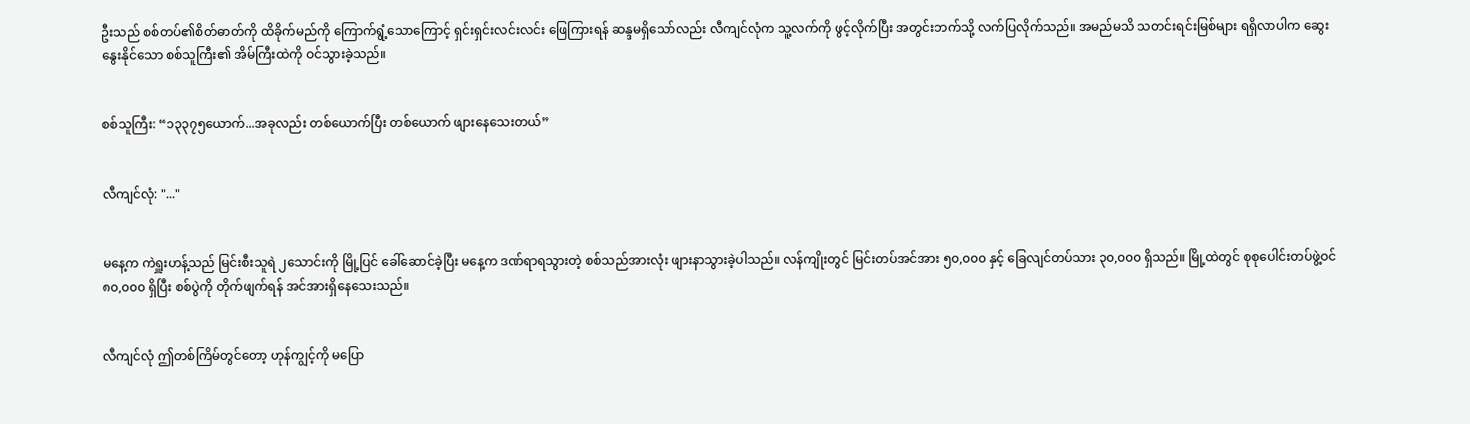ဦးသည် စစ်တပ်၏စိတ်ဓာတ်ကို ထိခိုက်မည်ကို ကြောက်ရွံ့သောကြောင့် ရှင်းရှင်းလင်းလင်း ဖြေကြားရန် ဆန္ဒမရှိသော်လည်း လီကျင်လုံက သူ့လက်ကို ဖွင့်လိုက်ပြီး အတွင်းဘက်သို့ လက်ပြလိုက်သည်။ အမည်မသိ သတင်းရင်းမြစ်များ ရရှိလာပါက ဆွေးနွေးနိုင်သော စစ်သူကြီး၏ အိမ်ကြီးထဲကို ဝင်သွားခဲ့သည်။


စစ်သူကြီး: “၁၃၃၇၅ယောက်...အခုလည်း တစ်ယောက်ပြီး တစ်ယောက် ဖျားနေသေးတယ်”


လီကျင်လုံ: "..."


မနေ့က ကဲရှူးဟန့်သည် မြင်းစီးသူရဲ ၂သောင်းကို မြို့ပြင် ခေါ်ဆောင်ခဲ့ပြီး မနေ့က ဒဏ်ရာရသွားတဲ့ စစ်သည်အားလုံး ဖျားနာသွားခဲ့ပါသည်။ လန်ကျိုးတွင် မြင်းတပ်အင်အား ၅၀,၀၀၀ နှင့် ခြေလျင်တပ်သား ၃၀,၀၀၀ ရှိသည်။ မြို့ထဲတွင် စုစုပေါင်းတပ်ဖွဲ့ဝင် ၈၀,၀၀၀ ရှိပြီး စစ်ပွဲကို တိုက်ဖျက်ရန် အင်အားရှိနေသေးသည်။


လီကျင်လုံ ဤတစ်ကြိမ်တွင်တော့ ဟုန်ကျွင့်ကို မပြော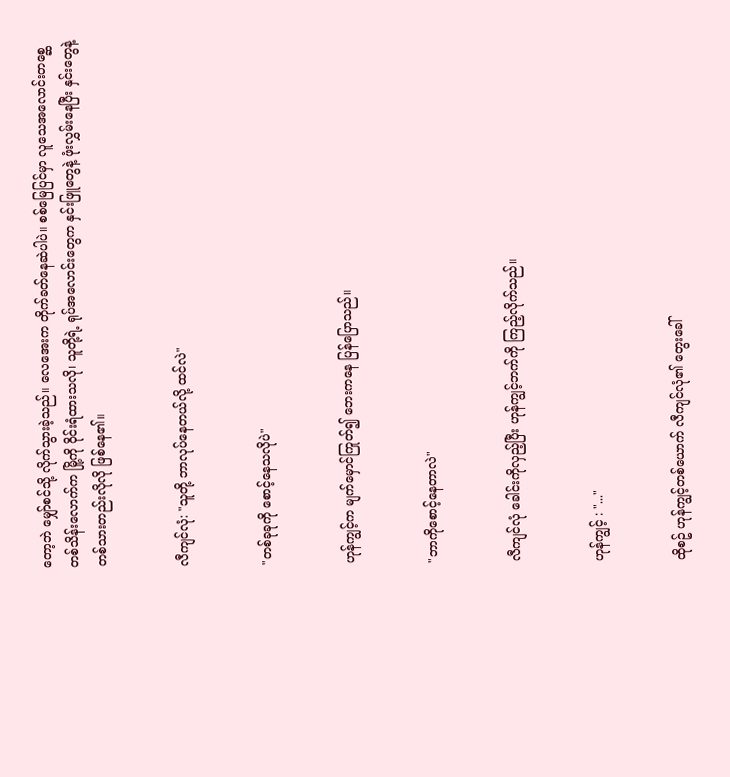တော့ဘဲ မျှော်စင်သို့ လိုက်သွားခဲ့သည်။ လေအေးက တိုက်ခတ်နေဆဲပါပဲ။ စစ်မြေပြင်မှာ လူသေအလောင်းတစ္ဆေ တစ်သိန်းလောက်က မြို့ကို ဝိုင်းရံထားသလို၊ သူတို့ရဲ့ ရုပ်အလောင်းတွေက နှင်းဖြူတွေနဲ့ ဖုံးလွှမ်းနေပြီး နှင်းတွေနဲ့ တစ်သားတည်းလိုလို ဖြစ်နေ၏။


လီကျင်လုံ: "သူတို့ ဘာလုပ်နေတယ်လို့ ထင်လဲ"


"တစ်ခုခုကို စောင့်နေသလိုပဲ"


ဟုန်ကျွင့်က မျက်မှောင်ကြုတ်၍ ဘေးကနေ ပြန်ပြောသည်။


"ဘာကိုစောင့်နေတာလဲ"


လီကျင်လုံ ခေါင်းကိုလှည့်ပြီး ဟုန်ကျွင့်ဘက်ကို ကြည့်လိုက်သည်။


ဟုန်ကျွင့် : "..."


ထိုစဥ် ဟုန်ကျွင့်တစ်ယောက် လီကျင်လုံ၏ တွေးခေါ်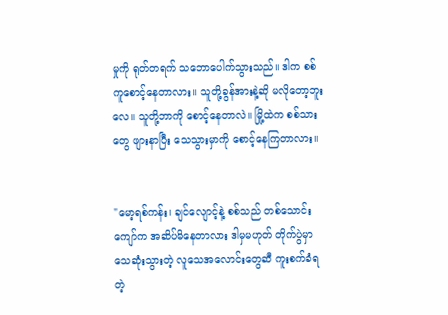မှုကို ရုတ်တရက် သဘောပေါက်သွားသည်။ ဒါက စစ်ကူစောင့်နေတာလား။ သူတို့ခွန်အားနဲ့ဆို မလိုတော့ဘူးလေ။ သူတို့ဘာကို စောင့်နေတာလဲ။ မြို့ထဲက စစ်သားတွေ ဖျားနာပြီး သေသွားမှာကို စောင့်နေကြတာလား။


"မော့ရစ်ကန်း၊ ချင်လျောင့်နဲ့ စစ်သည် တစ်သောင်းကျော်က အဆိပ်မိနေတာလား ဒါမှမဟုတ် တိုက်ပွဲမှာ သေဆုံးသွားတဲ့ လူသေအလောင်းတွေဆီ ကူးစက်ခံရတဲ့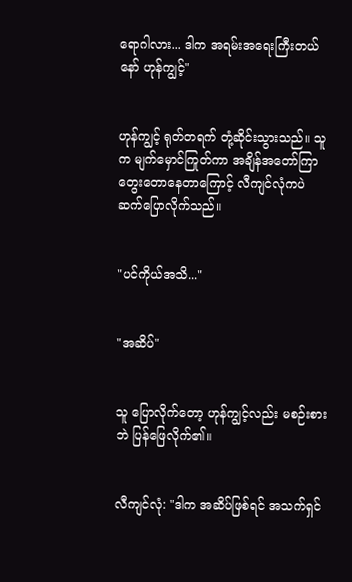ရောဂါလား... ဒါက အရမ်းအရေးကြီးတယ်နော် ဟုန်ကျွင့်"


ဟုန်ကျွင့် ရုတ်တရက် တုံ့ဆိုင်းသွားသည်။ သူက မျက်မှောင်ကြုတ်ကာ အချိန်အတော်ကြာ တွေးတောနေတာကြောင့် လီကျင်လုံကပဲ ဆက်ပြောလိုက်သည်။


"ပင်ကိုယ်အသိ..."


"အဆိပ်"


သူ ပြောလိုက်တော့ ဟုန်ကျွင့်လည်း မစဉ်းစားဘဲ ပြန်ဖြေလိုက်၏။


လီကျင်လုံ: "ဒါက အဆိပ်ဖြစ်ရင် အသက်ရှင်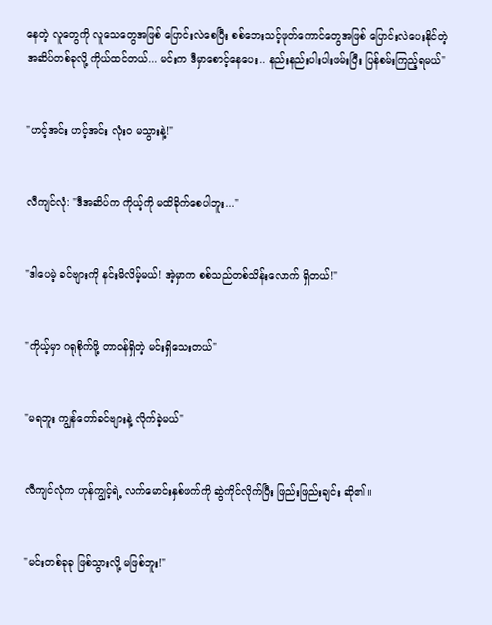နေတဲ့ လူတွေကို လူသေတွေအဖြစ် ပြောင်းလဲစေပြီး စစ်ဘေးသင့်ဖုတ်ကောင်တွေအဖြစ် ပြောင်းလဲပေးနိုင်တဲ့ အဆိပ်တစ်ခုလို့ ကိုယ်ထင်တယ်... မင်းက ဒီမှာစောင့်နေပေး.. နည်းနည်းပါးပါးဖမ်းပြီး ပြန်စမ်းကြည့်ရမယ်"


"ဟင့်အင်း ဟင့်အင်း လုံးဝ မသွားနဲ့!"


လီကျင်လုံ: "ဒီအဆိပ်က ကိုယ့်ကို မထိခိုက်စေပါဘူး..."


"ဒါပေမဲ့ ခင်ဗျားကို နင်းမိလိမ့်မယ်! အဲ့မှာက စစ်သည်တစ်သိန်းလောက် ရှိတယ်!"


"ကိုယ့်မှာ ဂရုစိုက်ဖို့ တာဝန်ရှိတဲ့ မင်းရှိသေးတယ်"


"မရဘူး ကျွန်တော်ခင်ဗျားနဲ့ လိုက်ခဲ့မယ်"


လီကျင်လုံက ဟုန်ကျွင့်ရဲ့ လက်မောင်းနှစ်ဖက်ကို ဆွဲကိုင်လိုက်ပြီး ဖြည်းဖြည်းချင်း ဆို၏။


"မင်းတစ်ခုခု ဖြစ်သွားလို့ မဖြစ်ဘူး!"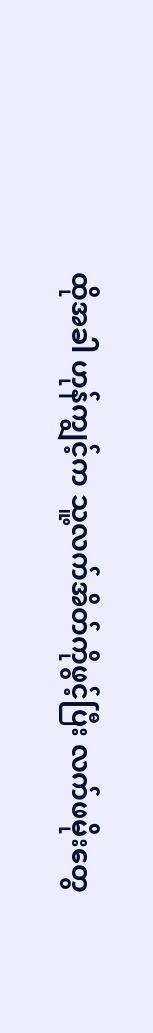ထိုအခါ ဟုန်ကျွင့်က သူ့လက်အိတ်ကိုဖွင့်ပြီး လက်ဖမိုးတွေ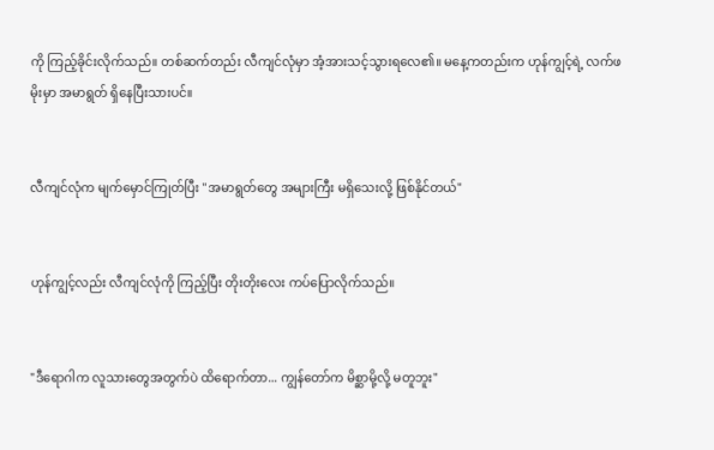ကို ကြည့်ခိုင်းလိုက်သည်။ တစ်ဆက်တည်း လီကျင်လုံမှာ အံ့အားသင့်သွားရလေ၏။ မနေ့ကတည်းက ဟုန်ကျွင့်ရဲ့ လက်ဖမိုးမှာ အမာရွတ် ရှိနေပြီးသားပင်။


လီကျင်လုံက မျက်မှောင်ကြုတ်ပြီး "အမာရွတ်တွေ အများကြီး မရှိသေးလို့ ဖြစ်နိုင်တယ်"


ဟုန်ကျွင့်လည်း လီကျင်လုံကို ကြည့်ပြီး တိုးတိုးလေး ကပ်ပြောလိုက်သည်။


"ဒီရောဂါက လူသားတွေအတွက်ပဲ ထိရောက်တာ... ကျွန်တော်က မိစ္ဆာမို့လို့ မတူဘူး"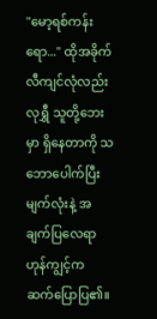"မော့ရစ်ကန်းရော..." ထိုအခိုက် လီကျင်လုံလည်း လုရွှီ သူတို့ဘေးမှာ ရှိနေတာကို သဘောပေါက်ပြီး မျက်လုံးနဲ့ အချက်ပြလေရာ ဟုန်ကျွင့်က ဆက်ပြောပြ၏။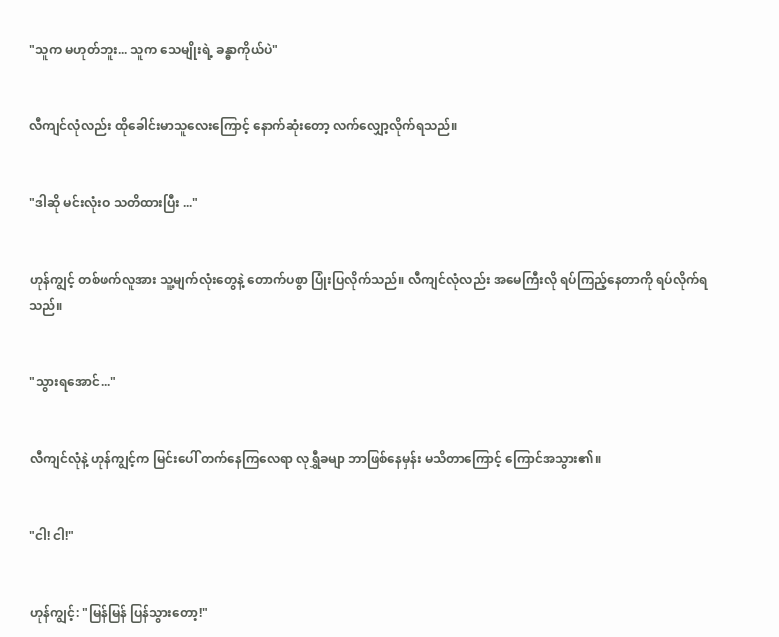"သူက မဟုတ်ဘူး... သူက သေမျိုးရဲ့ ခန္ဓာကိုယ်ပဲ"


လီကျင်လုံလည်း ထိုခေါင်းမာသူလေးကြောင့် နောက်ဆုံးတော့ လက်လျှော့လိုက်ရသည်။


"ဒါဆို မင်းလုံးဝ သတိထားပြီး ..."


ဟုန်ကျွင့် တစ်ဖက်လူအား သူ့မျက်လုံးတွေနဲ့ တောက်ပစွာ ပြုံးပြလိုက်သည်။ လီကျင်လုံလည်း အမေကြီးလို ရပ်ကြည့်နေတာကို ရပ်လိုက်ရသည်။


"သွားရအောင်..."


လီကျင်လုံနဲ့ ဟုန်ကျွင့်က မြင်းပေါ် တက်နေကြလေရာ လုရွှီခမျာ ဘာဖြစ်နေမှန်း မသိတာကြောင့် ကြောင်အသွား၏။


"ငါ! ငါ!"


ဟုန်ကျွင့်: "မြန်မြန် ပြန်သွားတော့!"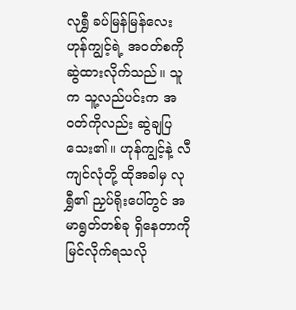လုရွှီ ခပ်မြန်မြန်လေး ဟုန်ကျွင့်ရဲ့ အဝတ်စကို ဆွဲထားလိုက်သည်။ သူက သူ့လည်ပင်းက အဝတ်ကိုလည်း ဆွဲချပြသေး၏။ ဟုန်ကျွင့်နဲ့ လီကျင်လုံတို့ ထိုအခါမှ လုရွှီ၏ ညှပ်ရိုးပေါ်တွင် အမာရွတ်တစ်ခု ရှိနေတာကို မြင်လိုက်ရသလို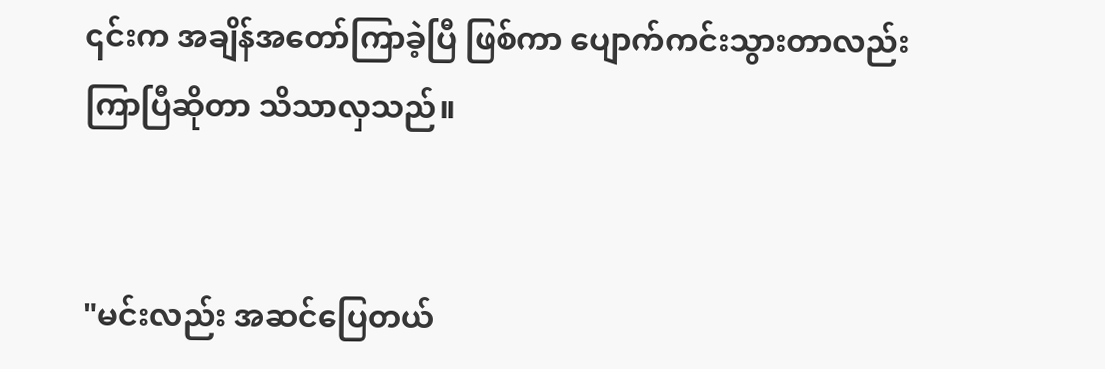၎င်းက အချိန်အတော်ကြာခဲ့ပြီ ဖြစ်ကာ ပျောက်ကင်းသွားတာလည်း ကြာပြီဆိုတာ သိသာလှသည်။


"မင်းလည်း အဆင်ပြေတယ်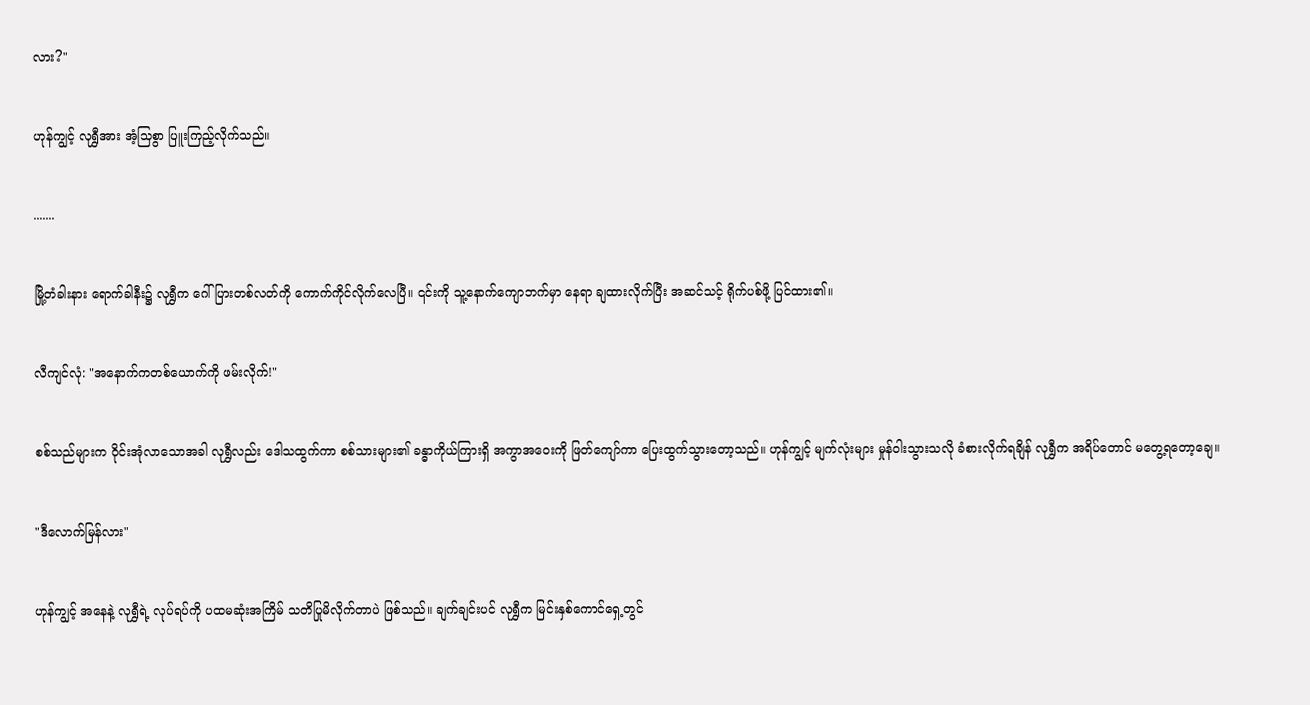လား?"


ဟုန်ကျွင့် လုရွှီအား အံ့သြစွာ ပြူးကြည့်လိုက်သည်။


.......


မြို့တံခါးနား ရောက်ခါနီး၌ လုရွှီက ဂေါ်ပြားတစ်လတ်ကို ကောက်ကိုင်လိုက်လေပြီ။ ၎င်းကို သူ့နောက်ကျောဘက်မှာ နေရာ ချထားလိုက်ပြီး အဆင်သင့် ရိုက်ပစ်ဖို့ ပြင်ထား၏။


လီကျင်လုံ: "အနောက်ကတစ်ယောက်ကို ဖမ်းလိုက်!"


စစ်သည်များက ဝိုင်းအုံလာသောအခါ လုရွှီလည်း ဒေါသထွက်ကာ စစ်သားများ၏ ခန္ဓာကိုယ်ကြားရှိ အကွာအဝေးကို ဖြတ်ကျော်ကာ ပြေးထွက်သွားတော့သည်။ ဟုန်ကျွင့် မျက်လုံးများ မှုန်ဝါးသွားသလို ခံစားလိုက်ရချိန် လုရွှီက အရိပ်တောင် မတွေ့ရတော့ချေ။


"ဒီလောက်မြန်လား"


ဟုန်ကျွင့် အနေနဲ့ လုရွှီရဲ့ လုပ်ရပ်ကို ပထမဆုံးအကြိမ် သတိပြုမိလိုက်တာပဲ ဖြစ်သည်။ ချက်ချင်းပင် လုရွှီက မြင်းနှစ်ကောင်ရှေ့တွင်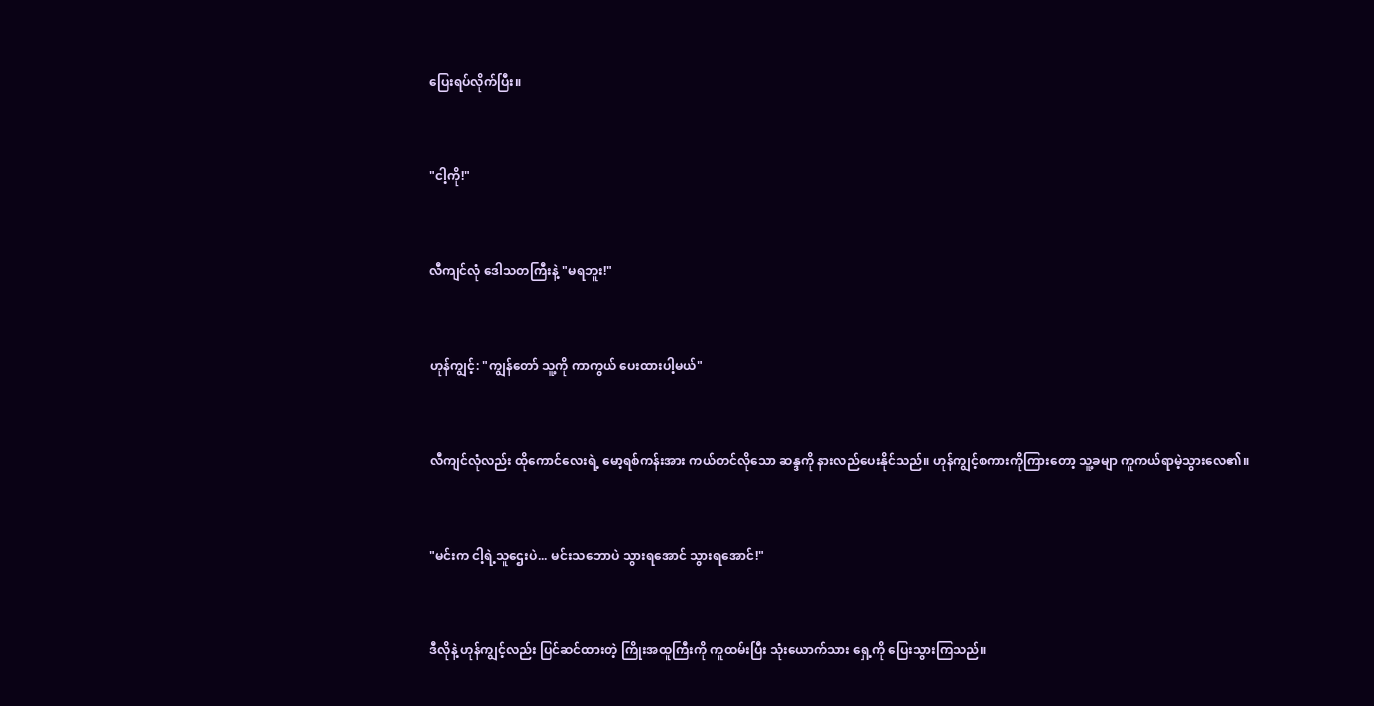ပြေးရပ်လိုက်ပြီး။


"ငါ့ကို!"


လီကျင်လုံ ဒေါသတကြီးနဲ့ "မရဘူး!"


ဟုန်ကျွင့်: "ကျွန်တော် သူ့ကို ကာကွယ် ပေးထားပါ့မယ်"


လီကျင်လုံလည်း ထိုကောင်လေးရဲ့ မော့ရစ်ကန်းအား ကယ်တင်လိုသော ဆန္ဒကို နားလည်ပေးနိုင်သည်။ ဟုန်ကျွင့်စကားကိုကြားတော့ သူ့ခမျာ ကူကယ်ရာမဲ့သွားလေ၏။


"မင်းက ငါ့ရဲ့သူဌေးပဲ... မင်းသဘောပဲ သွားရအောင် သွားရအောင်!"


ဒီလိုနဲ့ ဟုန်ကျွင့်လည်း ပြင်ဆင်ထားတဲ့ ကြိုးအထူကြီးကို ကူထမ်းပြီး သုံးယောက်သား ရှေ့ကို ပြေးသွားကြသည်။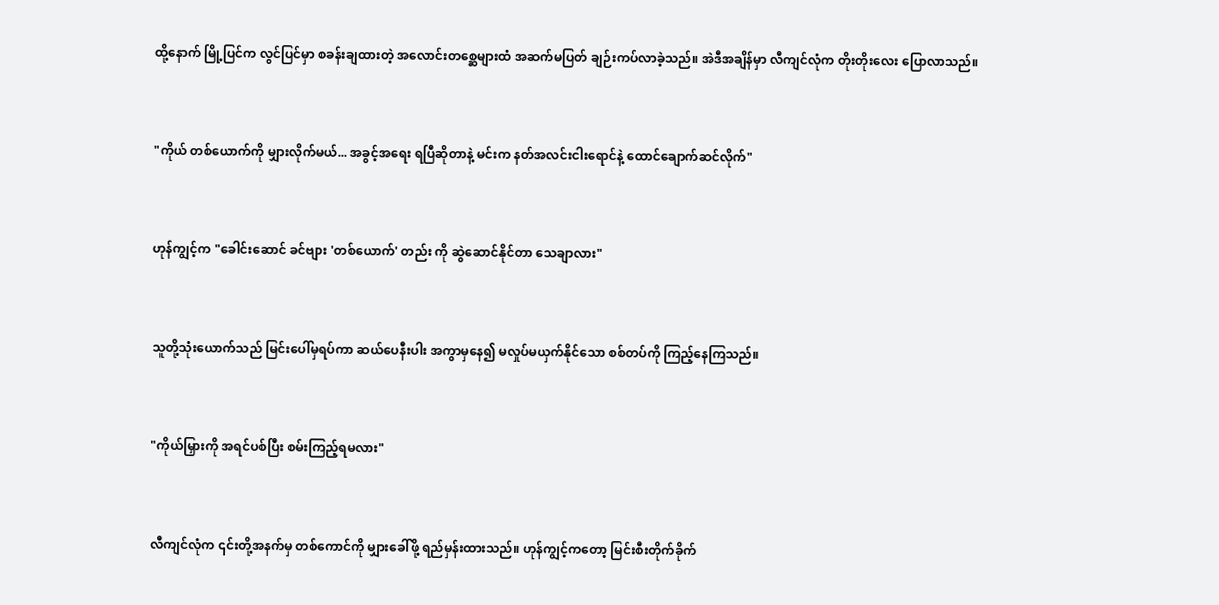ထို့နောက် မြို့ပြင်က လွင်ပြင်မှာ စခန်းချထားတဲ့ အလောင်းတစ္ဆေများထံ အဆက်မပြတ် ချဉ်းကပ်လာခဲ့သည်။ အဲဒီအချိန်မှာ လီကျင်လုံက တိုးတိုးလေး ပြောလာသည်။


"ကိုယ် တစ်ယောက်ကို မျှားလိုက်မယ်... အခွင့်အရေး ရပြီဆိုတာနဲ့ မင်းက နတ်အလင်းငါးရောင်နဲ့ ထောင်ချောက်ဆင်လိုက်"


ဟုန်ကျွင့်က "ခေါင်းဆောင် ခင်ဗျား 'တစ်ယောက်' တည်း ကို ဆွဲဆောင်နိုင်တာ သေချာလား"


သူတို့သုံးယောက်သည် မြင်းပေါ်မှရပ်ကာ ဆယ်ပေနီးပါး အကွာမှနေ၍ မလှုပ်မယှက်နိုင်သော စစ်တပ်ကို ကြည့်နေကြသည်။


"ကိုယ်မြှားကို အရင်ပစ်ပြီး စမ်းကြည့်ရမလား"


လီကျင်လုံက ၎င်းတို့အနက်မှ တစ်ကောင်ကို မျှားခေါ်ဖို့ ရည်မှန်းထားသည်။ ဟုန်ကျွင့်ကတော့ မြင်းစီးတိုက်ခိုက်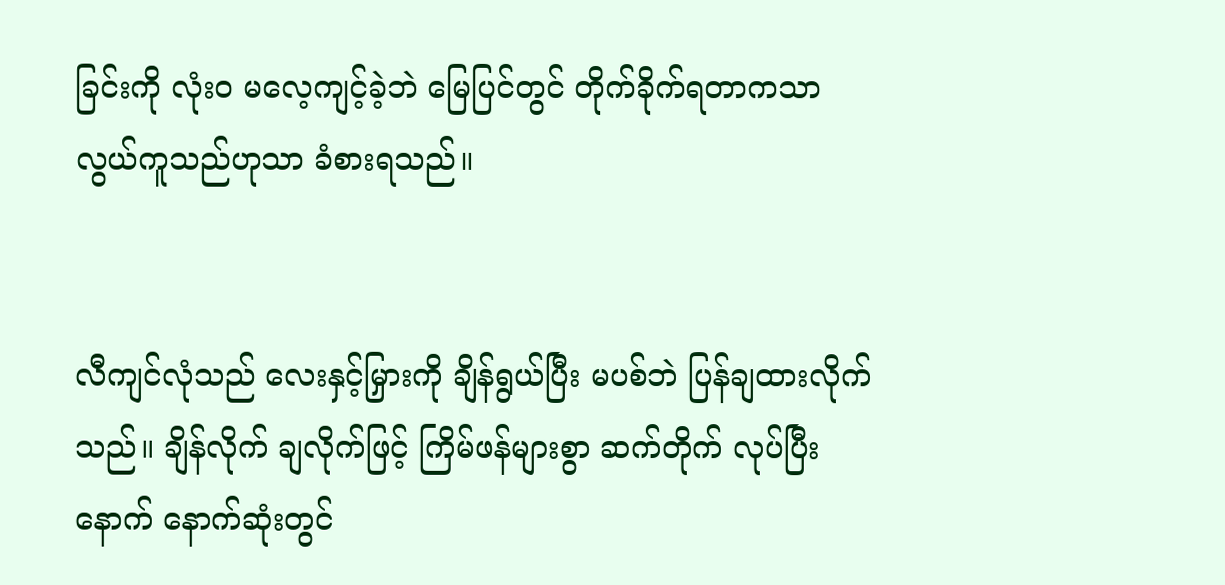ခြင်းကို လုံးဝ မလေ့ကျင့်ခဲ့ဘဲ မြေပြင်တွင် တိုက်ခိုက်ရတာကသာ လွယ်ကူသည်ဟုသာ ခံစားရသည်။


လီကျင်လုံသည် လေးနှင့်မြှားကို ချိန်ရွယ်ပြီး မပစ်ဘဲ ပြန်ချထားလိုက်သည်။ ချိန်လိုက် ချလိုက်ဖြင့် ကြိမ်ဖန်များစွာ ဆက်တိုက် လုပ်ပြီးနောက် နောက်ဆုံးတွင်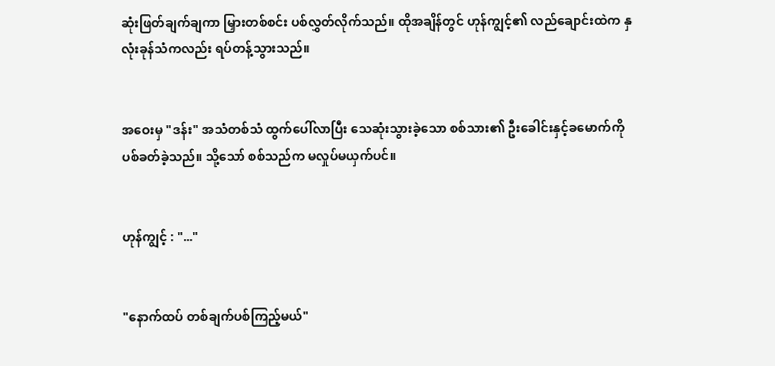ဆုံးဖြတ်ချက်ချကာ မြှားတစ်စင်း ပစ်လွှတ်လိုက်သည်။ ထိုအချိန်တွင် ဟုန်ကျွင့်၏ လည်ချောင်းထဲက နှလုံးခုန်သံကလည်း ရပ်တန့်သွားသည်။


အဝေးမှ "ဒန်း" အသံတစ်သံ ထွက်ပေါ်လာပြီး သေဆုံးသွားခဲ့သော စစ်သား၏ ဦးခေါင်းနှင့်ခမောက်ကို ပစ်ခတ်ခဲ့သည်။ သို့သော် စစ်သည်က မလှုပ်မယှက်ပင်။


ဟုန်ကျွင့် : "..."


"နောက်ထပ် တစ်ချက်ပစ်ကြည့်မယ်"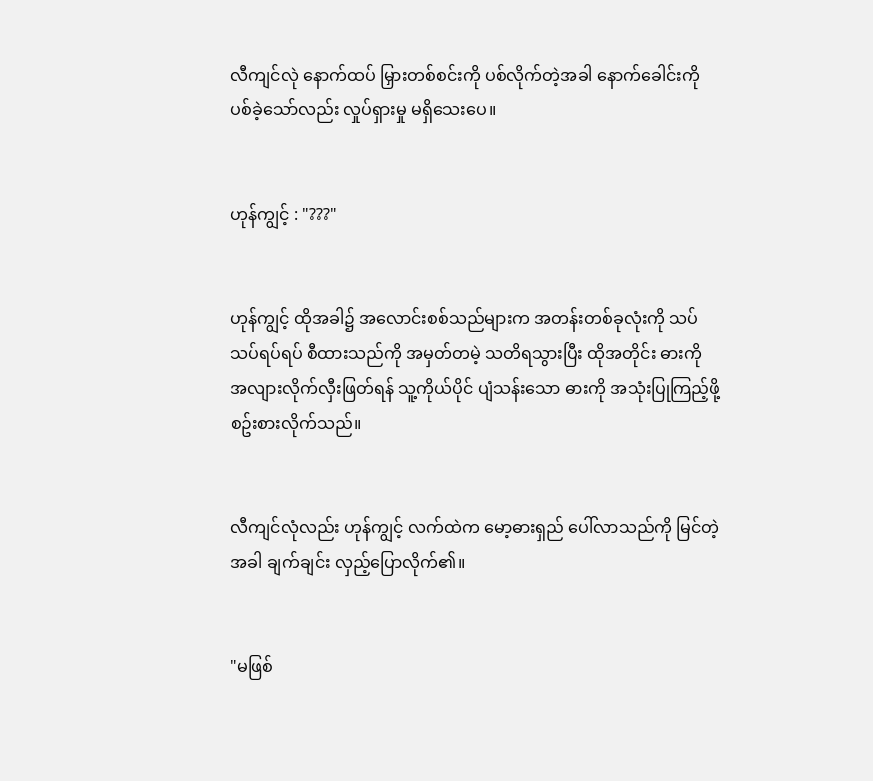လီကျင်လုဲ နောက်ထပ် မြှားတစ်စင်းကို ပစ်လိုက်တဲ့အခါ နောက်ခေါင်းကို ပစ်ခဲ့သော်လည်း လှုပ်ရှားမှု မရှိသေးပေ။


ဟုန်ကျွင့် : "???"


ဟုန်ကျွင့် ထိုအခါ၌ အလောင်းစစ်သည်များက အတန်းတစ်ခုလုံးကို သပ်သပ်ရပ်ရပ် စီထားသည်ကို အမှတ်တမဲ့ သတိရသွားပြီး ထိုအတိုင်း ဓားကို အလျားလိုက်လှီးဖြတ်ရန် သူ့ကိုယ်ပိုင် ပျံသန်းသော ဓားကို အသုံးပြုကြည့်ဖို့ စဥ်းစားလိုက်သည်။


လီကျင်လုံလည်း ဟုန်ကျွင့် လက်ထဲက မော့ဓားရှည် ပေါ်လာသည်ကို မြင်တဲ့အခါ ချက်ချင်း လှည့်ပြောလိုက်၏။


"မဖြစ်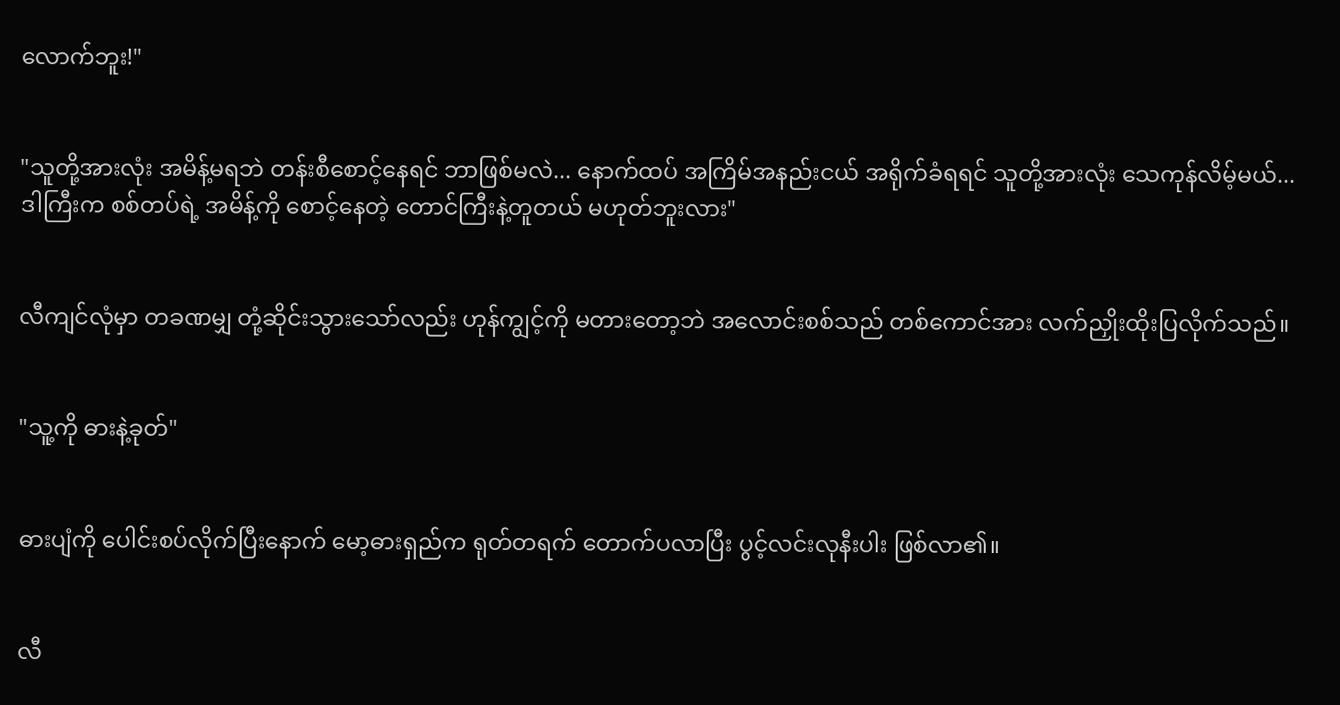လောက်ဘူး!"


"သူတို့အားလုံး အမိန့်မရဘဲ တန်းစီစောင့်နေရင် ဘာဖြစ်မလဲ... နောက်ထပ် အကြိမ်အနည်းငယ် အရိုက်ခံရရင် သူတို့အားလုံး သေကုန်လိမ့်မယ်... ဒါကြီးက စစ်တပ်ရဲ့ အမိန့်ကို စောင့်နေတဲ့ တောင်ကြီးနဲ့တူတယ် မဟုတ်ဘူးလား"


လီကျင်လုံမှာ တခဏမျှ တုံ့ဆိုင်းသွားသော်လည်း ဟုန်ကျွင့်ကို မတားတော့ဘဲ အလောင်းစစ်သည် တစ်ကောင်အား လက်ညှိုးထိုးပြလိုက်သည်။


"သူ့ကို ဓားနဲ့ခုတ်"


ဓားပျံကို ပေါင်းစပ်လိုက်ပြီးနောက် မော့ဓားရှည်က ရုတ်တရက် တောက်ပလာပြီး ပွင့်လင်းလုနီးပါး ဖြစ်လာ၏။


လီ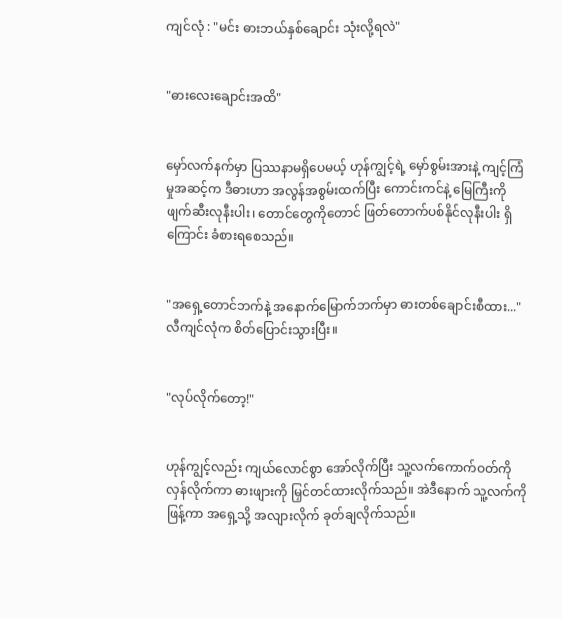ကျင်လုံ : "မင်း ဓားဘယ်နှစ်ချောင်း သုံးလို့ရလဲ"


"ဓားလေးချောင်းအထိ"


မှော်လက်နက်မှာ ပြဿနာမရှိပေမယ့် ဟုန်ကျွင့်ရဲ့ မှော်စွမ်းအားနဲ့ ကျင့်ကြံမှုအဆင့်က ဒီဓားဟာ အလွန်အစွမ်းထက်ပြီး ကောင်းကင်နဲ့ မြေကြီးကို ဖျက်ဆီးလုနီးပါး၊ တောင်တွေကိုတောင် ဖြတ်တောက်ပစ်နိုင်လုနီးပါး ရှိကြောင်း ခံစားရစေသည်။


"အရှေ့တောင်ဘက်နဲ့ အနောက်မြောက်ဘက်မှာ ဓားတစ်ချောင်းစီထား..." လီကျင်လုံက စိတ်ပြောင်းသွားပြီး။


"လုပ်လိုက်တော့!"


ဟုန်ကျွင့်လည်း ကျယ်လောင်စွာ အော်လိုက်ပြီး သူ့လက်ကောက်ဝတ်ကို လှန်လိုက်ကာ ဓားဖျားကို မြှင်တင်ထားလိုက်သည်။ အဲဒီနောက် သူ့လက်ကို ဖြန့်ကာ အရှေ့သို့ အလျားလိုက် ခုတ်ချလိုက်သည်။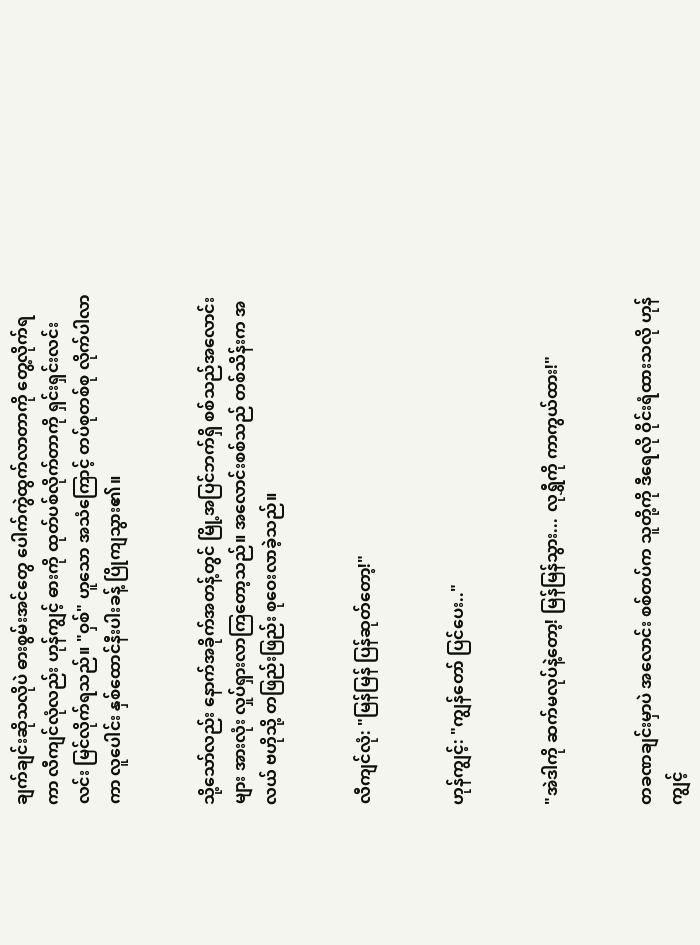ချက်ချင်းဆိုသလိုပဲ ဓားစွမ်းအင်တွေ ပေါက်ကွဲထွက်လာတာကို တွေ့လိုက်ရကာ လီကျင်လုံလည်း ဟုန်ကျွင့် ဓားကို ထုတ်ပစ်လိုက်တာကို ရှင်းရှင်းလင်းလင်း မြင်လိုက်ရသည်။ "ဝှစ်" ဟူသော အသံကြောင့် တပ်စုတစ်စု လိုက်ပါလာကာ လူပေါင်း နှစ်ထောင်နီးပါးခန့် ပြိုကျသွား၏။


သို့သော်လည်း နောက်အခိုက်အတန့်တွင် မြို့အပြင်ဘက်ရှိ စစ်သည်အလောင်းများ အားလုံး လှုပ်ရှားလာကြတော့သည်။ အလောင်းစစ်သည် တစ်သိန်းက အလယ် ဗဟိုသို့ တဖြည်းဖြည်း စုဝေးလာခဲ့သည်။


လီကျင်လုံ: "မြန်မြန် ပြန်ဆုတ်တော့!"


ဟုန်ကျွင့်: "ကျွန်တော် ပြင်ပေး.."


"အဲဒါကို ဆက်မလုပ်နဲ့တော့! မြန်မြန်သွား... လုရွှီကို ကာကွယ်ထား!"


တခဏချင်းမှာပဲ အလောင်း စစ်တပ်က သူတို့ကို ဒီရေလို ဝိုင်းရံထားသလို ဟုန်ကျွင့်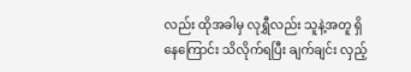လည်း ထိုအခါမှ လုရွှီလည်း သူနဲ့အတူ ရှိနေကြောင်း သိလိုက်ရပြီး ချက်ချင်း လှည့်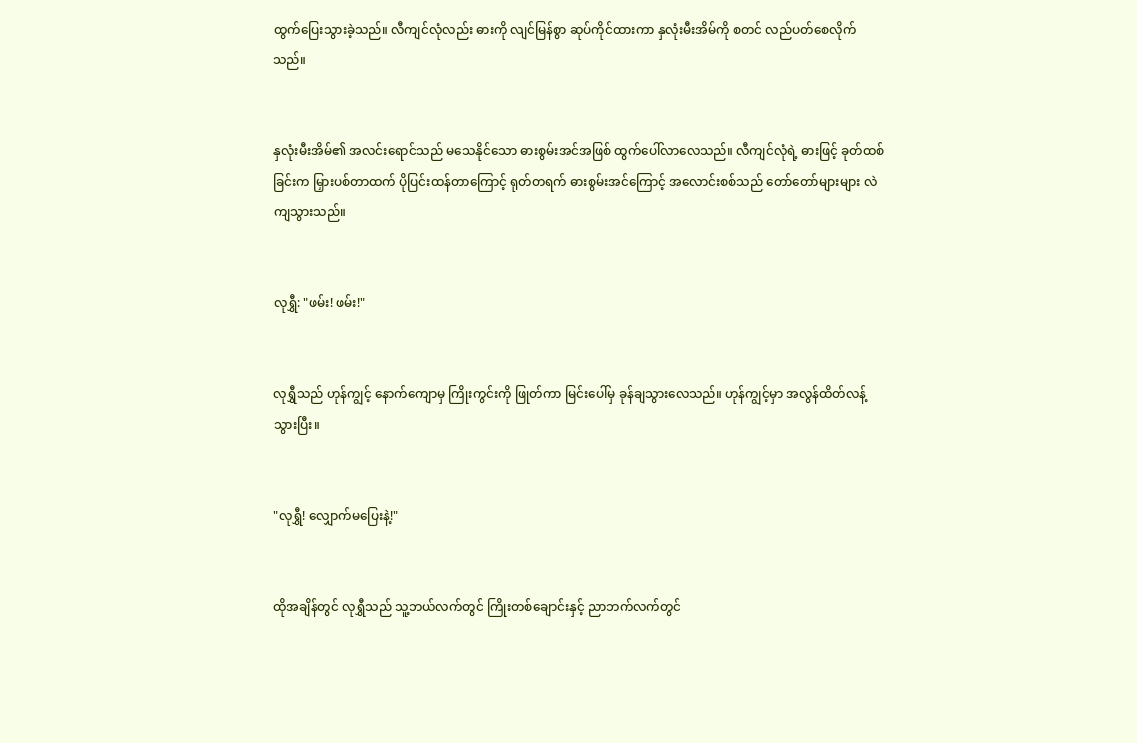ထွက်ပြေးသွားခဲ့သည်။ လီကျင်လုံလည်း ဓားကို လျင်မြန်စွာ ဆုပ်ကိုင်ထားကာ နှလုံးမီးအိမ်ကို စတင် လည်ပတ်စေလိုက်သည်။


နှလုံးမီးအိမ်၏ အလင်းရောင်သည် မသေနိုင်သော ဓားစွမ်းအင်အဖြစ် ထွက်ပေါ်လာလေသည်။ လီကျင်လုံရဲ့ ဓားဖြင့် ခုတ်ထစ်ခြင်းက မြှားပစ်တာထက် ပိုပြင်းထန်တာကြောင့် ရုတ်တရက် ဓားစွမ်းအင်ကြောင့် အလောင်းစစ်သည် တော်တော်များများ လဲကျသွားသည်။


လုရွှီ: "ဖမ်း! ဖမ်း!"


လုရွှီသည် ဟုန်ကျွင့် နောက်ကျောမှ ကြိုးကွင်းကို ဖြုတ်ကာ မြင်းပေါ်မှ ခုန်ချသွားလေသည်။ ဟုန်ကျွင့်မှာ အလွန်ထိတ်လန့်သွားပြီး။


"လုရွှီ! လျှောက်မပြေးနဲ့!"


ထိုအချိန်တွင် လုရွှီသည် သူ့ဘယ်လက်တွင် ကြိုးတစ်ချောင်းနှင့် ညာဘက်လက်တွင်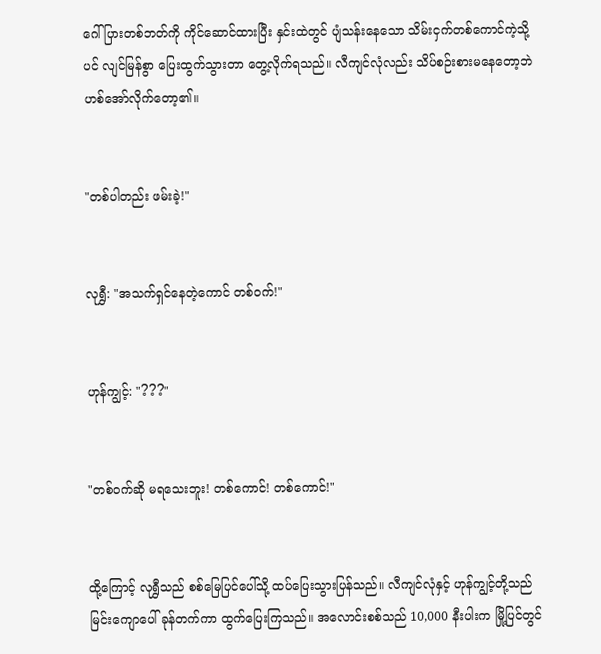ဂေါ်ပြားတစ်ဘတ်ကို ကိုင်ဆောင်ထားပြီး နှင်းထဲတွင် ပျံသန်းနေသော သိမ်းငှက်တစ်ကောင်ကဲ့သို့ပင် လျင်မြန်စွာ ပြေးထွက်သွားတာ တွေ့လိုက်ရသည်။ လီကျင်လုံလည်း သိပ်စဉ်းစားမနေတော့ဘဲ ဟစ်အော်လိုက်တော့၏။


"တစ်ပါတည်း ဖမ်းခဲ့!"


လုရွှီ: "အသက်ရှင်နေတဲ့ကောင် တစ်ဝက်!"


ဟုန်ကျွင့်: "???"


"တစ်ဝက်ဆို မရသေးဘူး! တစ်ကောင်! တစ်ကောင်!"


ထို့ကြောင့် လုရွှီသည် စစ်မြေပြင်ပေါ်သို့ ထပ်ပြေးသွားပြန်သည်။ လီကျင်လုံနှင့် ဟုန်ကျွင့်တို့သည် မြင်းကျောပေါ် ခုန်တက်ကာ ထွက်ပြေးကြသည်။ အလောင်းစစ်သည် 10,000 နီးပါးက မြို့ပြင်တွင်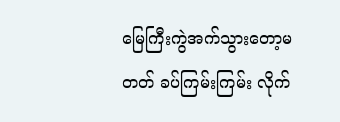မြေကြီးကွဲအက်သွားတော့မတတ် ခပ်ကြမ်းကြမ်း လိုက်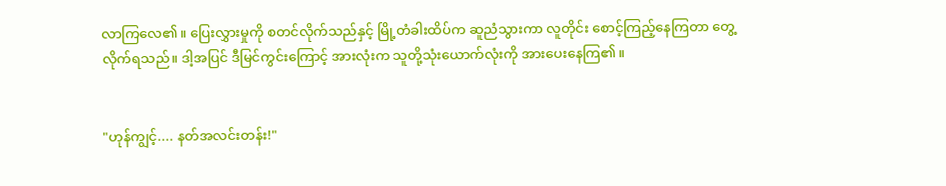လာကြလေ၏။ ပြေးလွှားမှုကို စတင်လိုက်သည်နှင့် မြို့တံခါးထိပ်က ဆူညံသွားကာ လူတိုင်း စောင့်ကြည့်နေကြတာ တွေ့လိုက်ရသည်။ ဒါ့အပြင် ဒီမြင်ကွင်းကြောင့် အားလုံးက သူတို့သုံးယောက်လုံးကို အားပေးနေကြ၏။


"ဟုန်ကျွင့်.... နတ်အလင်းတန်း!"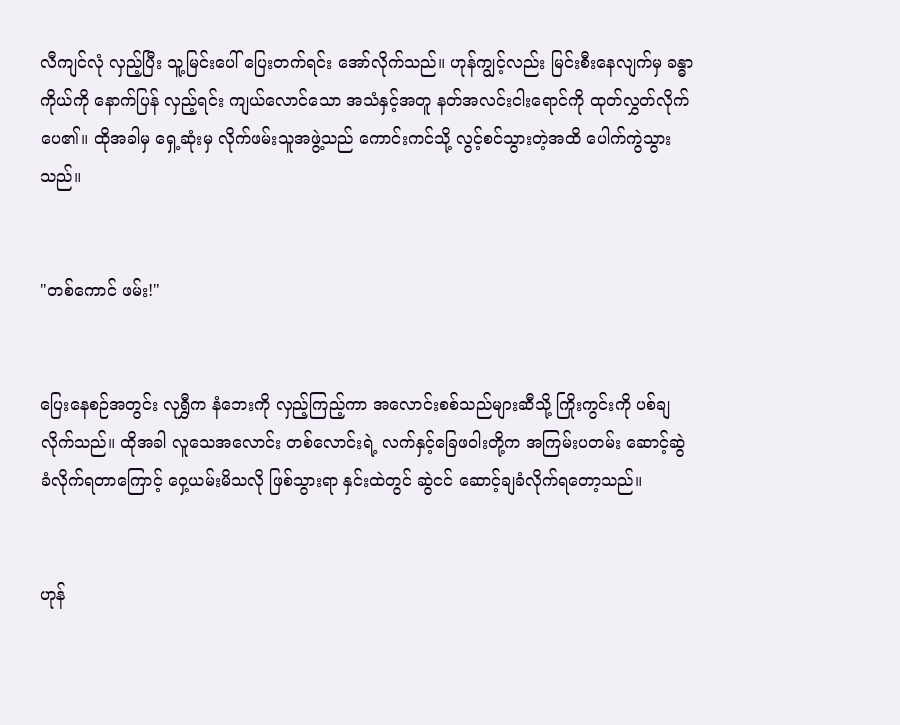လီကျင်လုံ လှည့်ပြီး သူ့မြင်းပေါ် ပြေးတက်ရင်း အော်လိုက်သည်။ ဟုန်ကျွင့်လည်း မြင်းစီးနေလျက်မှ ခန္ဓာကိုယ်ကို နောက်ပြန် လှည့်ရင်း ကျယ်လောင်သော အသံနှင့်အတူ နတ်အလင်းငါးရောင်ကို ထုတ်လွှတ်လိုက်ပေ၏။ ထိုအခါမှ ရှေ့ဆုံးမှ လိုက်ဖမ်းသူအဖွဲ့သည် ကောင်းကင်သို့ လွင့်စင်သွားတဲ့အထိ ပေါက်ကွဲသွားသည်။


"တစ်ကောင် ဖမ်း!"


ပြေးနေစဉ်အတွင်း လုရွှီက နံဘေးကို လှည့်ကြည့်ကာ အလောင်းစစ်သည်များဆီသို့ ကြိုးကွင်းကို ပစ်ချလိုက်သည်။ ထိုအခါ လူသေအလောင်း တစ်လောင်းရဲ့ လက်နှင့်ခြေဖဝါးတို့က အကြမ်းပတမ်း ဆောင့်ဆွဲခံလိုက်ရတာကြောင့် ဝှေ့ယမ်းမိသလို ဖြစ်သွားရာ နှင်းထဲတွင် ဆွဲငင် ဆောင့်ချခံလိုက်ရတော့သည်။


ဟုန်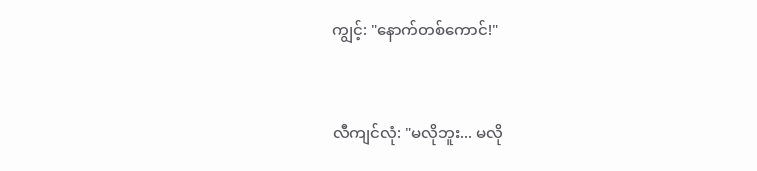ကျွင့်: "နောက်တစ်ကောင်!"


လီကျင်လုံ: "မလိုဘူး... မလို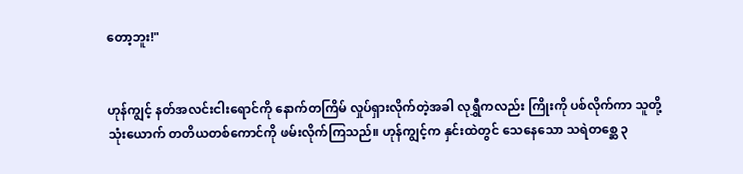တော့ဘူး!"


ဟုန်ကျွင့် နတ်အလင်းငါးရောင်ကို နောက်တကြိမ် လှုပ်ရှားလိုက်တဲ့အခါ လုရွှီကလည်း ကြိုးကို ပစ်လိုက်ကာ သူတို့သုံးယောက် တတိယတစ်ကောင်ကို ဖမ်းလိုက်ကြသည်။ ဟုန်ကျွင့်က နှင်းထဲတွင် သေနေသော သရဲတစ္ဆေ ၃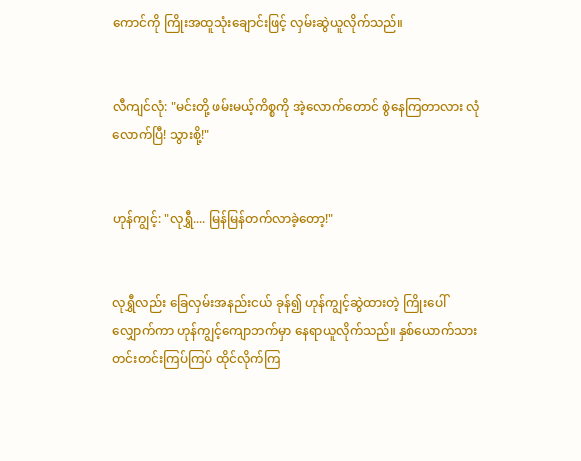ကောင်ကို ကြိုးအထူသုံးချောင်းဖြင့် လှမ်းဆွဲယူလိုက်သည်။


လီကျင်လုံ: "မင်းတို့ ဖမ်းမယ့်ကိစ္စကို အဲ့လောက်တောင် စွဲနေကြတာလား လုံလောက်ပြီ! သွားစို့!"


ဟုန်ကျွင့်: "လုရွှီ.... မြန်မြန်တက်လာခဲ့တော့!"


လုရွှီလည်း ခြေလှမ်းအနည်းငယ် ခုန်၍ ဟုန်ကျွင့်ဆွဲထားတဲ့ ကြိုးပေါ် လျှောက်ကာ ဟုန်ကျွင့်ကျောဘက်မှာ နေရာယူလိုက်သည်။ နှစ်ယောက်သား တင်းတင်းကြပ်ကြပ် ထိုင်လိုက်ကြ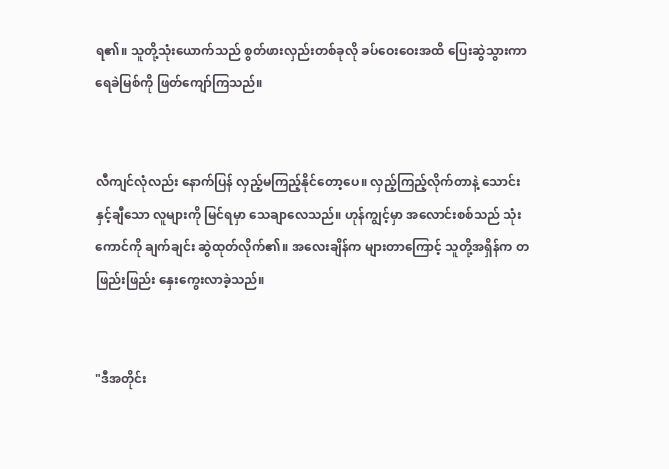ရ၏။ သူတို့သုံးယောက်သည် စွတ်ဖားလှည်းတစ်ခုလို ခပ်ဝေးဝေးအထိ ပြေးဆွဲသွားကာ ရေခဲမြစ်ကို ဖြတ်ကျော်ကြသည်။


လီကျင်လုံလည်း နောက်ပြန် လှည့်မကြည့်နိုင်တော့ပေ။ လှည့်ကြည့်လိုက်တာနဲ့ သောင်းနှင့်ချီသော လူများကို မြင်ရမှာ သေချာလေသည်။ ဟုန်ကျွင့်မှာ အလောင်းစစ်သည် သုံးကောင်ကို ချက်ချင်း ဆွဲထုတ်လိုက်၏။ အလေးချိန်က များတာကြောင့် သူတို့အရှိန်က တဖြည်းဖြည်း နှေးကွေးလာခဲ့သည်။


"ဒီအတိုင်း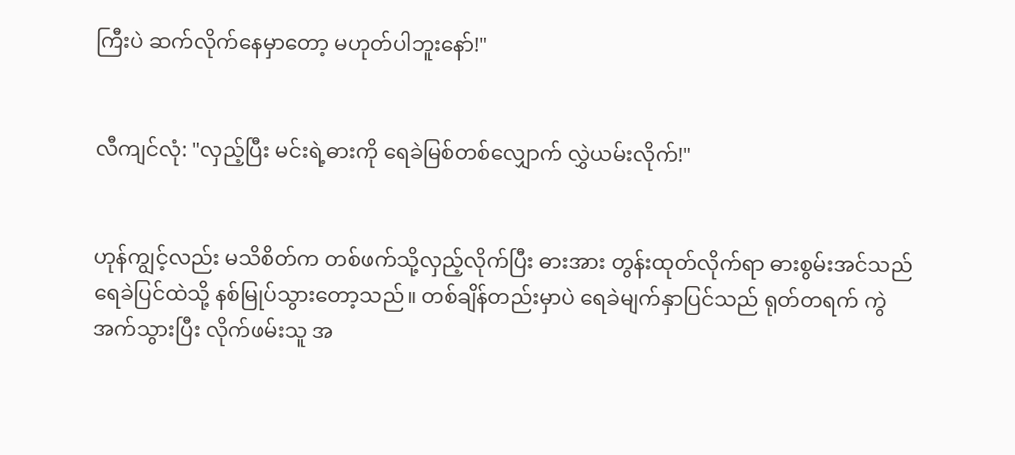ကြီးပဲ ဆက်လိုက်နေမှာတော့ မဟုတ်ပါဘူးနော်!"


လီကျင်လုံ: "လှည့်ပြီး မင်းရဲ့ဓားကို ရေခဲမြစ်တစ်လျှောက် လွှဲယမ်းလိုက်!"


ဟုန်ကျွင့်လည်း မသိစိတ်က တစ်ဖက်သို့လှည့်လိုက်ပြီး ဓားအား တွန်းထုတ်လိုက်ရာ ဓားစွမ်းအင်သည် ရေခဲပြင်ထဲသို့ နစ်မြုပ်သွားတော့သည်။ တစ်ချိန်တည်းမှာပဲ ရေခဲမျက်နှာပြင်သည် ရုတ်တရက် ကွဲအက်သွားပြီး လိုက်ဖမ်းသူ အ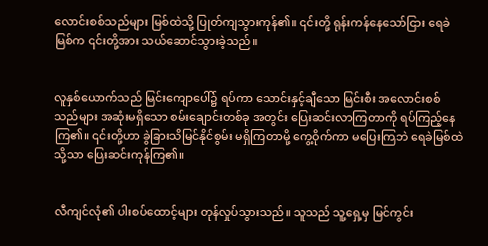လောင်းစစ်သည်များ မြစ်ထဲသို့ ပြုတ်ကျသွားကုန်၏။ ၎င်းတို့ ရုန်းကန်နေသော်ငြား ရေခဲမြစ်က ၎င်းတို့အား သယ်ဆောင်သွားခဲ့သည်။


လူနှစ်ယောက်သည် မြင်းကျောပေါ်၌ ရပ်ကာ သောင်းနှင့်ချီသော မြင်းစီး အလောင်းစစ်သည်များ အဆုံးမရှိသော စမ်းချောင်းတစ်ခု အတွင်း ပြေးဆင်းလာကြတာကို ရပ်ကြည့်နေကြ၏။ ၎င်းတို့ဟာ ခွဲခြားသိမြင်နိုင်စွမ်း မရှိကြတာမို့ ကွေ့ဝိုက်ကာ မပြေးကြဘဲ ရေခဲမြစ်ထဲသို့သာ ပြေးဆင်းကုန်ကြ၏။


လီကျင်လုံ၏ ပါးစပ်ထောင့်များ တုန်လှုပ်သွားသည်။ သူသည် သူ့ရှေ့မှ မြင်ကွင်း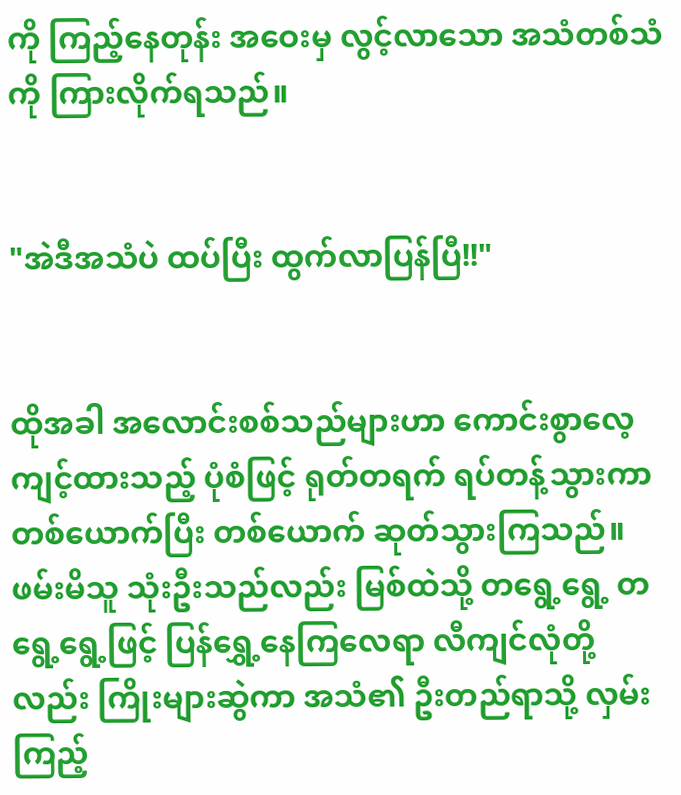ကို ကြည့်နေတုန်း အဝေးမှ လွင့်လာသော အသံတစ်သံကို ကြားလိုက်ရသည်။


"အဲဒီအသံပဲ ထပ်ပြီး ထွက်လာပြန်ပြီ!!"


ထိုအခါ အလောင်းစစ်သည်များဟာ ကောင်းစွာလေ့ကျင့်ထားသည့် ပုံစံဖြင့် ရုတ်တရက် ရပ်တန့်သွားကာ တစ်ယောက်ပြီး တစ်ယောက် ဆုတ်သွားကြသည်။ ဖမ်းမိသူ သုံးဦးသည်လည်း မြစ်ထဲသို့ တရွေ့ရွေ့ တရွေ့ရွေ့ဖြင့် ပြန်ရွှေ့နေကြလေရာ လီကျင်လုံတို့လည်း ကြိုးများဆွဲကာ အသံ၏ ဦးတည်ရာသို့ လှမ်းကြည့်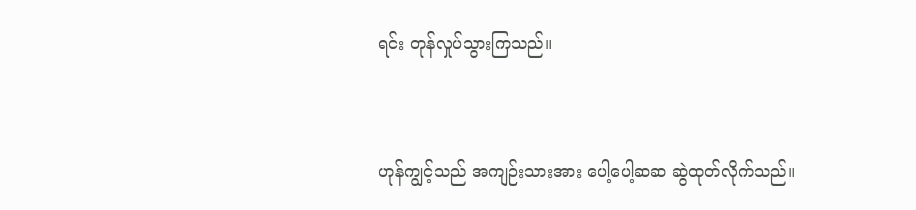ရင်း တုန်လှုပ်သွားကြသည်။


ဟုန်ကျွင့်သည် အကျဉ်းသားအား ပေါ့ပေါ့ဆဆ ဆွဲထုတ်လိုက်သည်။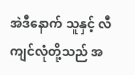အဲဒီနောက် သူနှင့် လီကျင်လုံတို့သည် အ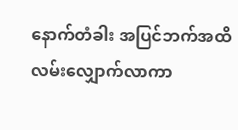နောက်တံခါး အပြင်ဘက်အထိ လမ်းလျှောက်လာကာ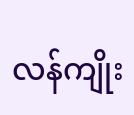လန်ကျိုး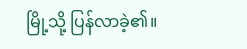မြို့သို့ ပြန်လာခဲ့၏။